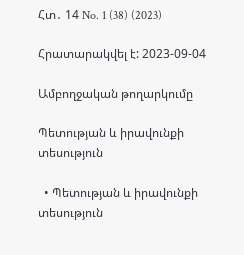Հտ․ 14 No. 1 (38) (2023)

Հրատարակվել է: 2023-09-04

Ամբողջական թողարկումը

Պետության և իրավունքի տեսություն

  • Պետության և իրավունքի տեսություն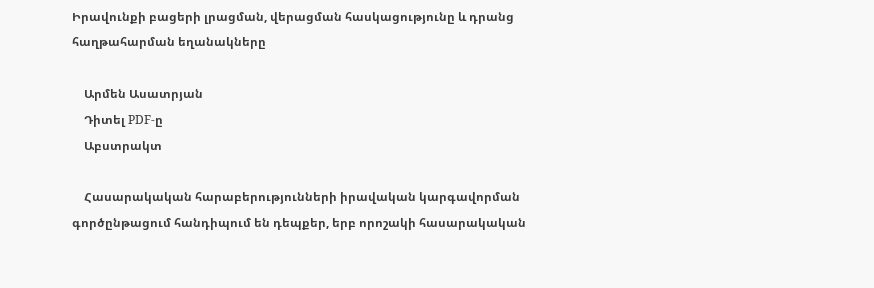Իրավունքի բացերի լրացման, վերացման հասկացությունը և դրանց հաղթահարման եղանակները

    Արմեն Ասատրյան
    Դիտել PDF-ը
    Աբստրակտ

    Հասարակական հարաբերությունների իրավական կարգավորման գործընթացում հանդիպում են դեպքեր, երբ որոշակի հասարակական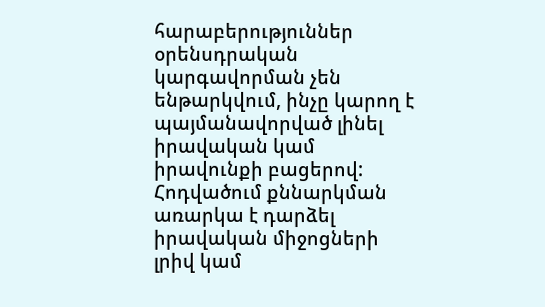հարաբերություններ օրենսդրական կարգավորման չեն ենթարկվում, ինչը կարող է պայմանավորված լինել իրավական կամ իրավունքի բացերով: Հոդվածում քննարկման առարկա է դարձել իրավական միջոցների լրիվ կամ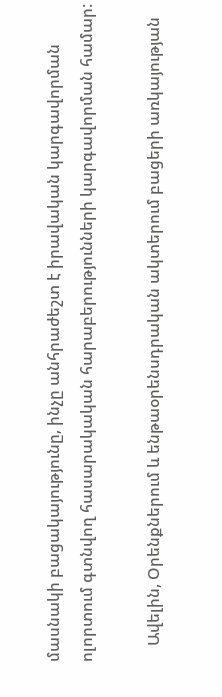մասնակի բացակայությունը, ինչը անհրաժեշտ է իրավական կարգավորման ոլորտում գտնվող հասարակական հարաբերությունների կարգավորման համար:

    Ավելին, Օրենքներում և ենթաօրենսդրական ակտերում բացերի առկայության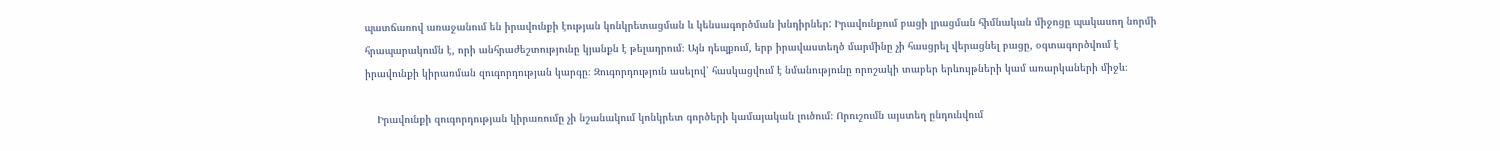պատճառով առաջանում են իրավունքի էության կոնկրետացման և կենսագործման խնդիրներ: Իրավունքում բացի լրացման հիմնական միջոցը պակասող նորմի հրապարակումն է, որի անհրաժեշտությունը կյանքն է թելադրում։ Այն դեպքում, երբ իրավաստեղծ մարմինը չի հասցրել վերացնել բացը, օգտագործվում է իրավունքի կիրառման զուգորդության կարգը։ Զուգորդություն ասելով՝ հասկացվում է նմանությունը որոշակի տաբեր երևույթների կամ առարկաների միջև։

    Իրավունքի զուգորդության կիրառումը չի նշանակում կոնկրետ գործերի կամայական լուծում։ Որուշումն այստեղ ընդունվում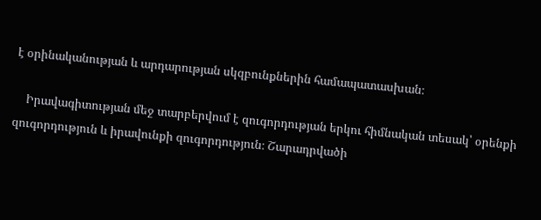է օրինականության և արդարության սկզբունքներին համապատասխան։

    Իրավագիտության մեջ տարբերվում է զուգորդության երկու հիմնական տեսակ՝ օրենքի զուգորդություն և իրավունքի զուգորդություն։ Շարադրվածի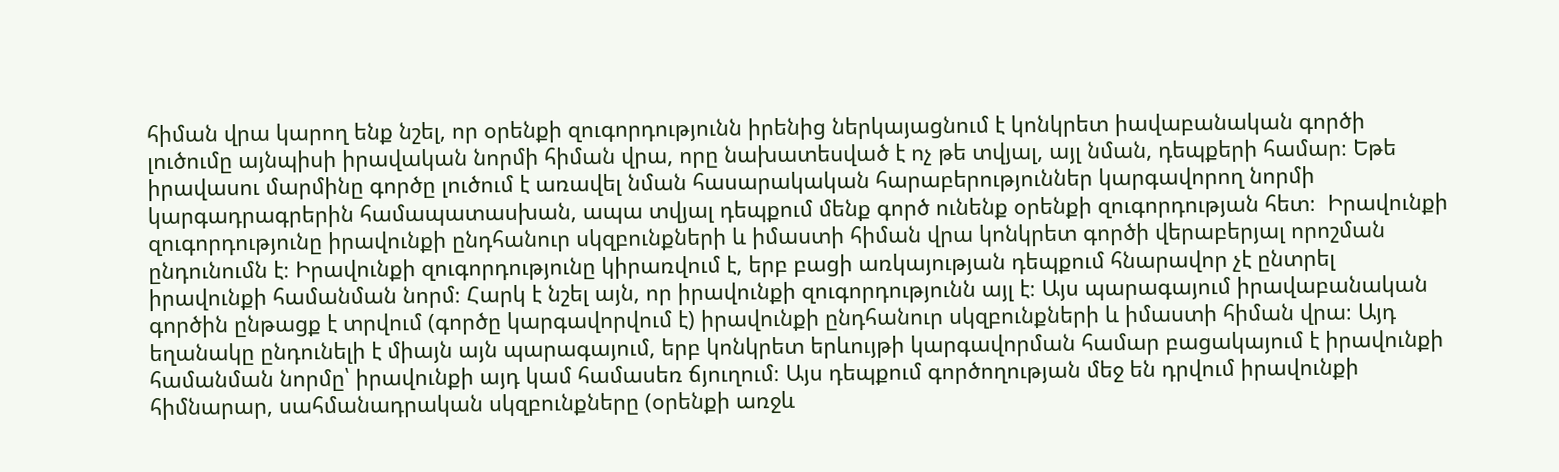հիման վրա կարող ենք նշել, որ օրենքի զուգորդությունն իրենից ներկայացնում է կոնկրետ իավաբանական գործի լուծումը այնպիսի իրավական նորմի հիման վրա, որը նախատեսված է ոչ թե տվյալ, այլ նման, դեպքերի համար։ Եթե իրավասու մարմինը գործը լուծում է առավել նման հասարակական հարաբերություններ կարգավորող նորմի կարգադրագրերին համապատասխան, ապա տվյալ դեպքում մենք գործ ունենք օրենքի զուգորդության հետ։  Իրավունքի զուգորդությունը իրավունքի ընդհանուր սկզբունքների և իմաստի հիման վրա կոնկրետ գործի վերաբերյալ որոշման ընդունումն է։ Իրավունքի զուգորդությունը կիրառվում է, երբ բացի առկայության դեպքում հնարավոր չէ ընտրել իրավունքի համանման նորմ։ Հարկ է նշել այն, որ իրավունքի զուգորդությունն այլ է։ Այս պարագայում իրավաբանական գործին ընթացք է տրվում (գործը կարգավորվում է) իրավունքի ընդհանուր սկզբունքների և իմաստի հիման վրա։ Այդ եղանակը ընդունելի է միայն այն պարագայում, երբ կոնկրետ երևույթի կարգավորման համար բացակայում է իրավունքի համանման նորմը՝ իրավունքի այդ կամ համասեռ ճյուղում։ Այս դեպքում գործողության մեջ են դրվում իրավունքի հիմնարար, սահմանադրական սկզբունքները (օրենքի առջև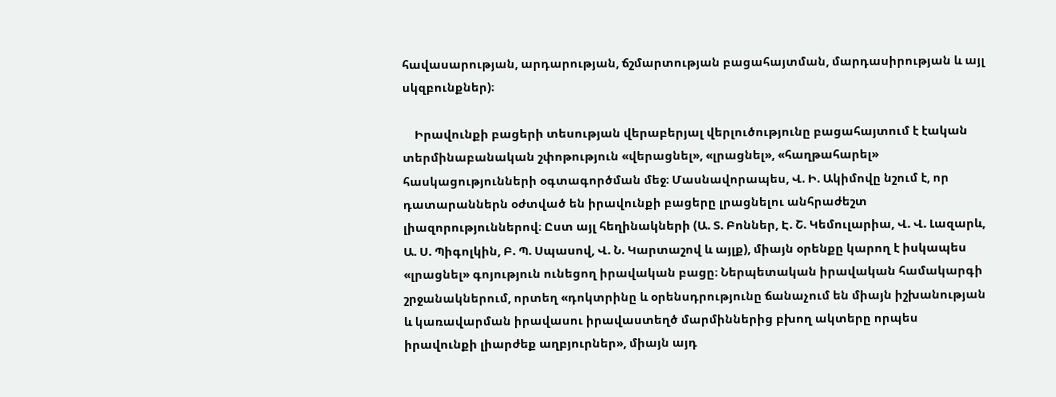հավասարության, արդարության, ճշմարտության բացահայտման, մարդասիրության և այլ սկզբունքներ)։

    Իրավունքի բացերի տեսության վերաբերյալ վերլուծությունը բացահայտում է էական տերմինաբանական շփոթություն «վերացնել», «լրացնել», «հաղթահարել» հասկացությունների օգտագործման մեջ։ Մասնավորապես, Վ. Ի. Ակիմովը նշում է, որ դատարաններն օժտված են իրավունքի բացերը լրացնելու անհրաժեշտ լիազորություններով։ Ըստ այլ հեղինակների (Ա. Տ. Բոններ, Է. Շ. Կեմուլարիա, Վ. Վ. Լազարև, Ա. Ս. Պիգոլկին, Բ. Պ. Սպասով, Վ. Ն. Կարտաշով և այլք), միայն օրենքը կարող է իսկապես «լրացնել» գոյություն ունեցող իրավական բացը։ Ներպետական իրավական համակարգի շրջանակներում, որտեղ «դոկտրինը և օրենսդրությունը ճանաչում են միայն իշխանության և կառավարման իրավասու իրավաստեղծ մարմիններից բխող ակտերը որպես իրավունքի լիարժեք աղբյուրներ», միայն այդ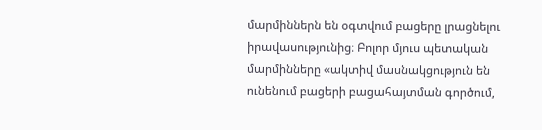մարմիններն են օգտվում բացերը լրացնելու իրավասությունից։ Բոլոր մյուս պետական մարմինները «ակտիվ մասնակցություն են ունենում բացերի բացահայտման գործում,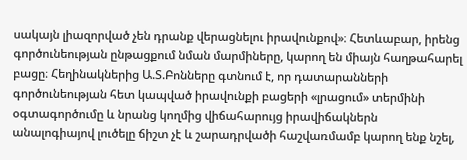սակայն լիազորված չեն դրանք վերացնելու իրավունքով»։ Հետևաբար, իրենց գործունեության ընթացքում նման մարմիները, կարող են միայն հաղթահարել բացը։ Հեղինակներից Ա.Տ.Բոնները գտնում է, որ դատարանների գործունեության հետ կապված իրավունքի բացերի «լրացում» տերմինի օգտագործումը և նրանց կողմից վիճահարույց իրավիճակներն անալոգիայով լուծելը ճիշտ չէ և շարադրվածի հաշվառմամբ կարող ենք նշել,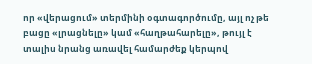որ «վերացում» տերմինի օգտագործումը, այլ ոչ թե բացը «լրացնելը» կամ «հաղթահարելը», թույլ է տալիս նրանց առավել համարժեք կերպով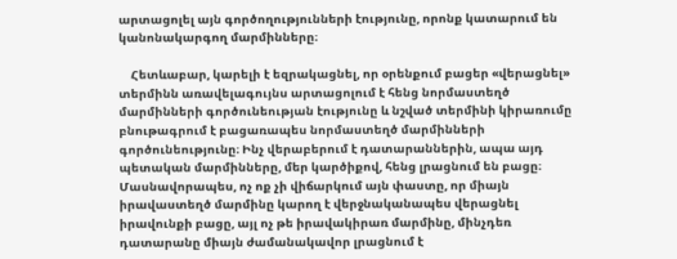արտացոլել այն գործողությունների էությունը, որոնք կատարում են կանոնակարգող մարմինները։

    Հետևաբար, կարելի է եզրակացնել, որ օրենքում բացեր «վերացնել» տերմինն առավելագույնս արտացոլում է հենց նորմաստեղծ մարմինների գործունեության էությունը և նշված տերմինի կիրառումը բնութագրում է բացառապես նորմաստեղծ մարմինների գործունեությունը։ Ինչ վերաբերում է դատարաններին, ապա այդ պետական մարմինները, մեր կարծիքով, հենց լրացնում են բացը։ Մասնավորապես, ոչ ոք չի վիճարկում այն փաստը, որ միայն իրավաստեղծ մարմինը կարող է վերջնականապես վերացնել իրավունքի բացը, այլ ոչ թե իրավակիրառ մարմինը, մինչդեռ դատարանը միայն ժամանակավոր լրացնում է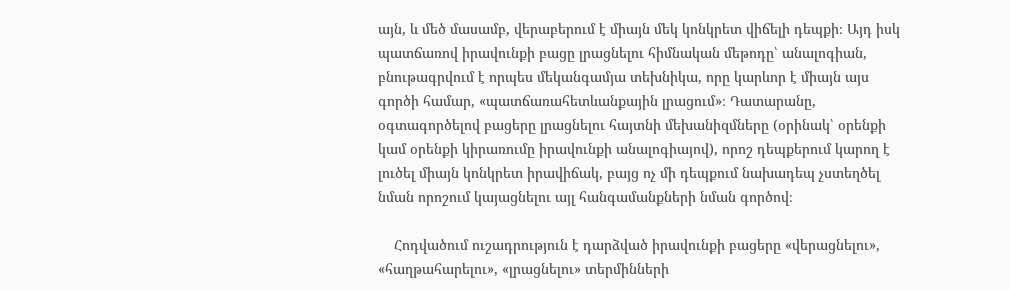այն, և մեծ մասամբ, վերաբերում է միայն մեկ կոնկրետ վիճելի դեպքի։ Այդ իսկ պատճառով իրավունքի բացը լրացնելու հիմնական մեթոդը՝ անալոգիան, բնութագրվում է որպես մեկանգամյա տեխնիկա, որը կարևոր է միայն այս գործի համար, «պատճառահետևանքային լրացում»։ Դատարանը, օգտագործելով բացերը լրացնելու հայտնի մեխանիզմները (օրինակ՝ օրենքի կամ օրենքի կիրառումը իրավունքի անալոգիայով), որոշ դեպքերում կարող է լուծել միայն կոնկրետ իրավիճակ, բայց ոչ մի դեպքում նախադեպ չստեղծել նման որոշում կայացնելու այլ հանգամանքների նման գործով։

    Հոդվածում ուշադրություն է դարձված իրավունքի բացերը «վերացնելու», «հաղթահարելու», «լրացնելու» տերմինների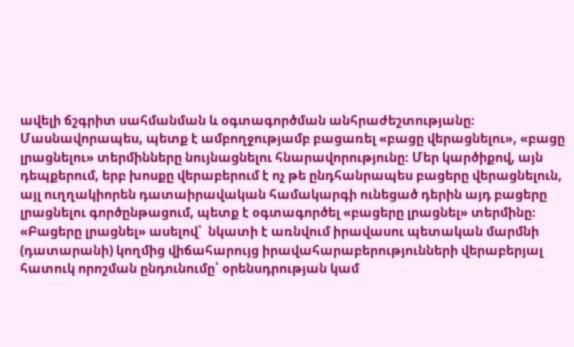ավելի ճշգրիտ սահմանման և օգտագործման անհրաժեշտությանը։ Մասնավորապես, պետք է ամբողջությամբ բացառել «բացը վերացնելու», «բացը լրացնելու» տերմինները նույնացնելու հնարավորությունը։ Մեր կարծիքով, այն դեպքերում, երբ խոսքը վերաբերում է ոչ թե ընդհանրապես բացերը վերացնելուն, այլ ուղղակիորեն դատաիրավական համակարգի ունեցած դերին այդ բացերը լրացնելու գործընթացում, պետք է օգտագործել «բացերը լրացնել» տերմինը։ «Բացերը լրացնել» ասելով՝  նկատի է առնվում իրավասու պետական մարմնի (դատարանի) կողմից վիճահարույց իրավահարաբերությունների վերաբերյալ հատուկ որոշման ընդունումը՝ օրենսդրության կամ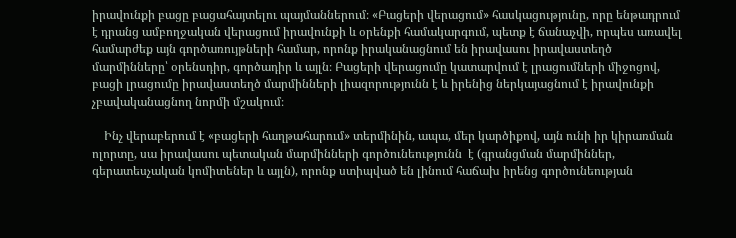իրավունքի բացը բացահայտելու պայմաններում։ «Բացերի վերացում» հասկացությունը, որը ենթադրում է դրանց ամբողջական վերացում իրավունքի և օրենքի համակարգում, պետք է ճանաչվի, որպես առավել համարժեք այն գործառույթների համար, որոնք իրականացնում են իրավասու իրավաստեղծ մարմինները՝ օրենսդիր, գործադիր և այլն։ Բացերի վերացումը կատարվում է լրացումների միջոցով, բացի լրացումը իրավաստեղծ մարմինների լիազորությունն է և իրենից ներկայացնում է իրավունքի չբավականացնող նորմի մշակում։

    Ինչ վերաբերում է «բացերի հաղթահարում» տերմինին, ապա, մեր կարծիքով, այն ունի իր կիրառման ոլորտը, սա իրավասու պետական մարմինների գործունեությունն  է (գրանցման մարմիններ, գերատեսչական կոմիտեներ և այլն), որոնք ստիպված են լինում հաճախ իրենց գործունեության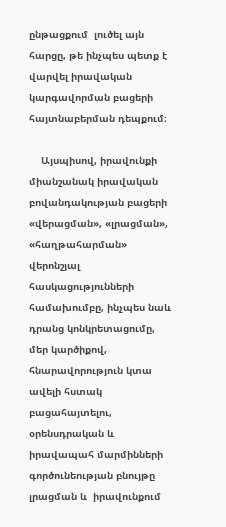ընթացքում  լուծել այն հարցը, թե ինչպես պետք է վարվել իրավական կարգավորման բացերի հայտնաբերման դեպքում։

    Այսպիսով, իրավունքի միանշանակ իրավական բովանդակության բացերի «վերացման», «լրացման», «հաղթահարման» վերոնշյալ հասկացությունների համախումբը, ինչպես նաև դրանց կոնկրետացումը, մեր կարծիքով, հնարավորություն կտա ավելի հստակ բացահայտելու, օրենսդրական և իրավապահ մարմինների գործունեության բնույթը լրացման և  իրավունքում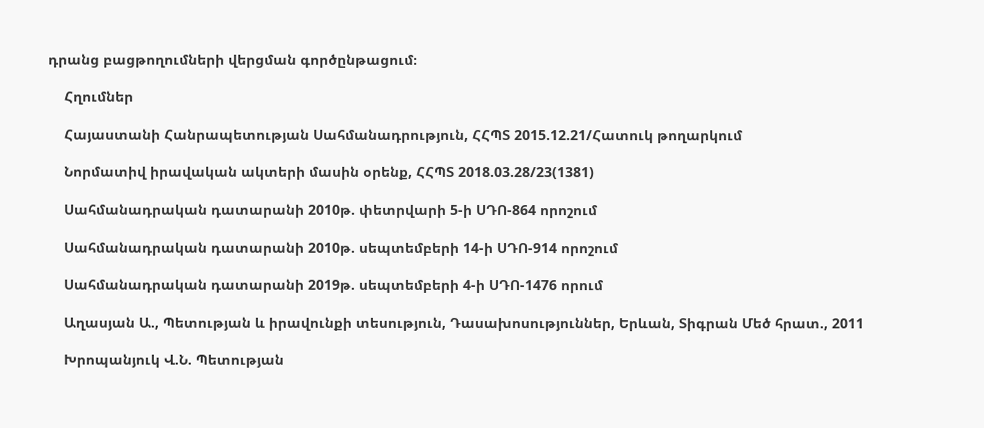դրանց բացթողումների վերցման գործընթացում։

    Հղումներ

    Հայաստանի Հանրապետության Սահմանադրություն, ՀՀՊՏ 2015.12.21/Հատուկ թողարկում

    Նորմատիվ իրավական ակտերի մասին օրենք, ՀՀՊՏ 2018.03.28/23(1381)

    Սահմանադրական դատարանի 2010թ. փետրվարի 5-ի ՍԴՈ-864 որոշում

    Սահմանադրական դատարանի 2010թ. սեպտեմբերի 14-ի ՍԴՈ-914 որոշում

    Սահմանադրական դատարանի 2019թ. սեպտեմբերի 4-ի ՍԴՈ-1476 որում

    Աղասյան Ա., Պետության և իրավունքի տեսություն, Դասախոսություններ, Երևան, Տիգրան Մեծ հրատ., 2011

    Խրոպանյուկ Վ.Ն. Պետության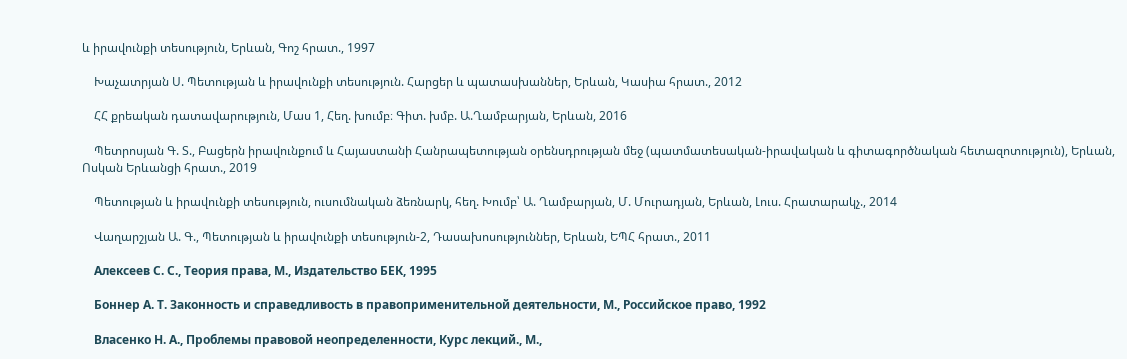և իրավունքի տեսություն, Երևան, Գոշ հրատ., 1997

    Խաչատրյան Ս. Պետության և իրավունքի տեսություն. Հարցեր և պատասխաններ, Երևան, Կասիա հրատ., 2012

    ՀՀ քրեական դատավարություն, Մաս 1, Հեղ. խումբ։ Գիտ. խմբ. Ա.Ղամբարյան, Երևան, 2016

    Պետրոսյան Գ. Տ., Բացերն իրավունքում և Հայաստանի Հանրապետության օրենսդրության մեջ (պատմատեսական-իրավական և գիտագործնական հետազոտություն), Երևան, Ոսկան Երևանցի հրատ., 2019

    Պետության և իրավունքի տեսություն, ուսումնական ձեռնարկ, հեղ. Խումբ՝ Ա. Ղամբարյան, Մ. Մուրադյան, Երևան, Լուս. Հրատարակչ., 2014

    Վաղարշյան Ա. Գ., Պետության և իրավունքի տեսություն-2, Դասախոսություններ, Երևան, ԵՊՀ հրատ., 2011

    Алексеев С. С., Теория права, М., Издательство БЕК, 1995

    Боннер А. Т. Законность и справедливость в правоприменительной деятельности, М., Российское право, 1992

    Власенко Н. А., Проблемы правовой неопределенности, Курс лекций., М.,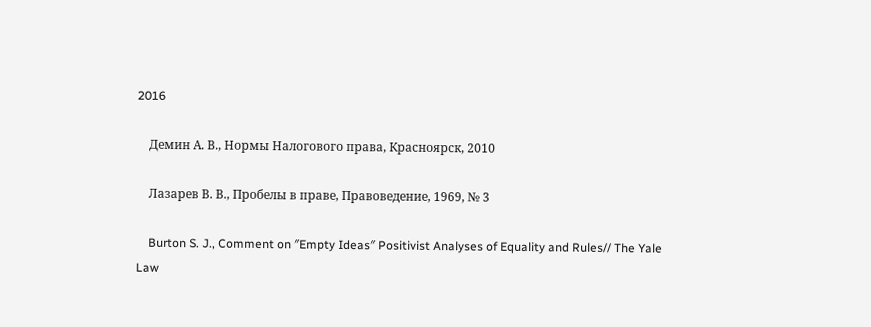2016

    Демин А. В., Нормы Налогового права, Красноярск, 2010

    Лазарев В. В., Пробелы в праве, Правоведение, 1969, № 3

    Burton S. J., Comment on ″Empty Ideas″ Positivist Analyses of Equality and Rules// The Yale Law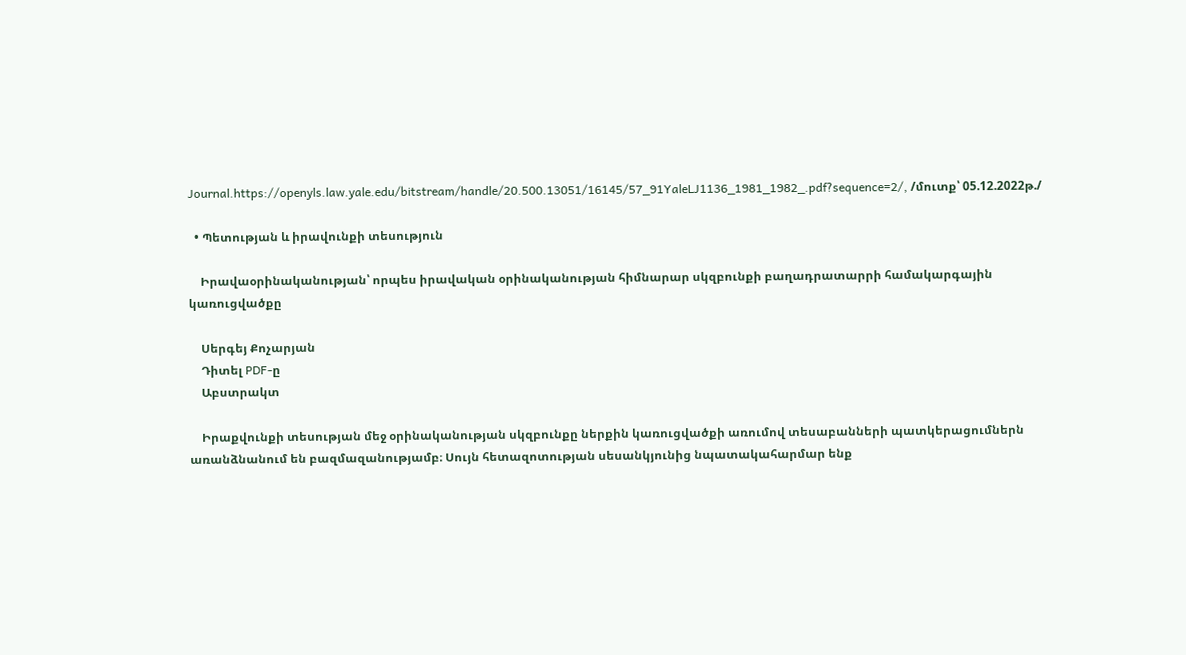Journal.https://openyls.law.yale.edu/bitstream/handle/20.500.13051/16145/57_91YaleLJ1136_1981_1982_.pdf?sequence=2/, /մուտք՝ 05.12.2022թ./

  • Պետության և իրավունքի տեսություն

    Իրավաօրինականության՝ որպես իրավական օրինականության հիմնարար սկզբունքի բաղադրատարրի համակարգային կառուցվածքը

    Սերգեյ Քոչարյան
    Դիտել PDF-ը
    Աբստրակտ

    Իրաքվունքի տեսության մեջ օրինականության սկզբունքը ներքին կառուցվածքի առումով տեսաբանների պատկերացումներն առանձնանում են բազմազանությամբ։ Սույն հետազոտության սեսանկյունից նպատակահարմար ենք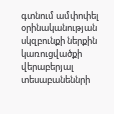գտնում ամփոփել օրինականության սկզբունքի ներքին կառուցվածքի վերաբերյալ տեսաբանեննրի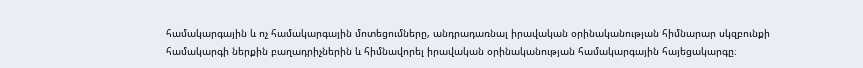համակարգային և ոչ համակարգային մոտեցումները, անդրադառնալ իրավական օրինականության հիմնարար սկզբունքի համակարգի ներքին բաղադրիչներին և հիմնավորել իրավական օրինականության համակարգային հայեցակարգը։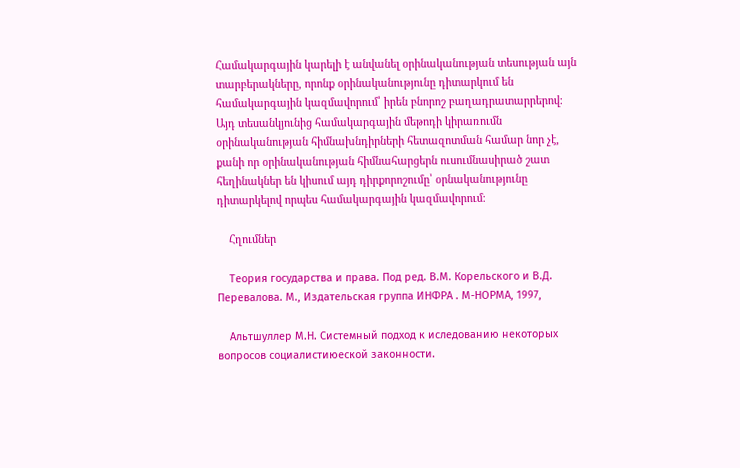Համակարգային կարելի է անվանել օրինականության տեսության այն տարբերակները, որոնք օրինականությունը դիտարկում են համակարգային կազմավորում՝ իրեն բնորոշ բաղադրատարրերով։ Այդ տեսանկյունից համակարգային մեթոդի կիրառումն օրինականության հիմնախնդիրների հետազոտման համար նոր չէ, քանի որ օրինականության հիմնահարցերն ուսումնասիրած շատ հեղինակներ են կիսում այդ դիրքորոշումը՝ օրնականությունը դիտարկելով որպես համակարգային կազմավորում։

    Հղումներ

    Теория государства и права. Под ред. В.М. Корельского и В.Д. Перевалова. М., Издательская группа ИНФРА . М-НОРМА, 1997,

    Альтшуллер М.Н. Системный подход к иследованию некоторых вопросов социалистиюеской законности.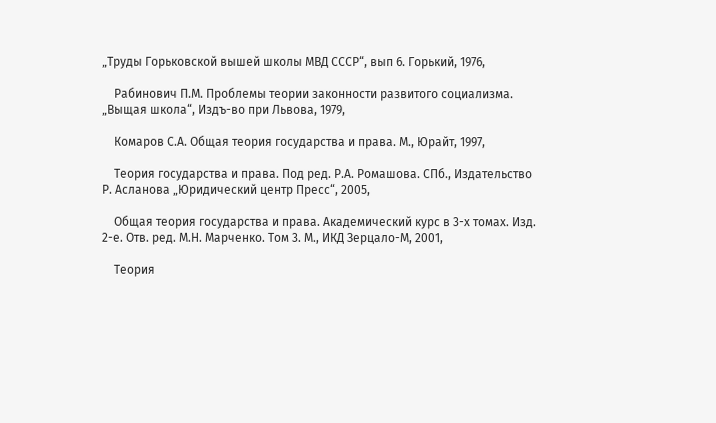„Труды Горьковской вышей школы МВД СССР“, вып 6. Горький, 1976,

    Рабинович П.М. Проблемы теории законности развитого социализма. „Выщая школа“, Издъ-во при Львова, 1979,

    Комаров С.А. Общая теория государства и права. М., Юрайт, 1997,

    Теория государства и права. Под ред. Р.А. Ромашова. СПб., Издательство Р. Асланова „Юридический центр Пресс“, 2005,

    Общая теория государства и права. Академический курс в 3-х томах. Изд. 2-е. Отв. ред. М.Н. Марченко. Том 3. М., ИКД Зерцало-М, 2001,

    Теория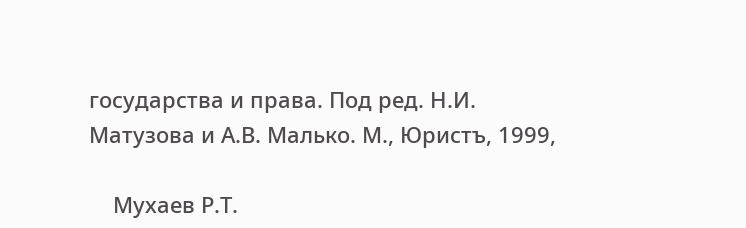государства и права. Под ред. Н.И. Матузова и А.В. Малько. М., Юристъ, 1999,

    Мухаев Р.Т.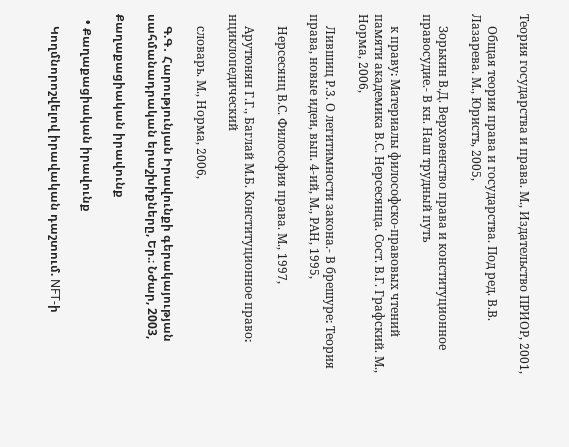Теория государства и права. М., Издательство ПРИОР, 2001,

    Общая теория права и государства. Под ред. В.В. Лазарева. М., Юристъ, 2005,

    Зорькин В.Д. Верховенство права и конституционное правосудие.- В кн. Наш трудный путь

    к праву։ Материалы философско-правовых чтений памяти академика В.С. Нерсесянца. Сост. В.Г. Графский. М., Норма, 2006,

    Лившиц Р.3. О легитимности закона.- В брешуре։ Теория права, новые идеи, вып. 4-ий, М., РАН, 1995,

    Нерсесянц В.С. Философия права. М., 1997,

    Арутюнян Г.Г., Баглай М.Б. Конституционное право։ нциклопедический

    словарь. М., Норма, 2006,

    Գ.Գ․ Հարությունյան Իրավունքի գերակայության սահմանադրական երաշխիքները, Եր.։ Նժար, 2003,

Քաղաքացիական իրավունք

  • Քաղաքացիական իրավունք

    Կողմնորոշվելով իրավական դաշտում. NFT-ի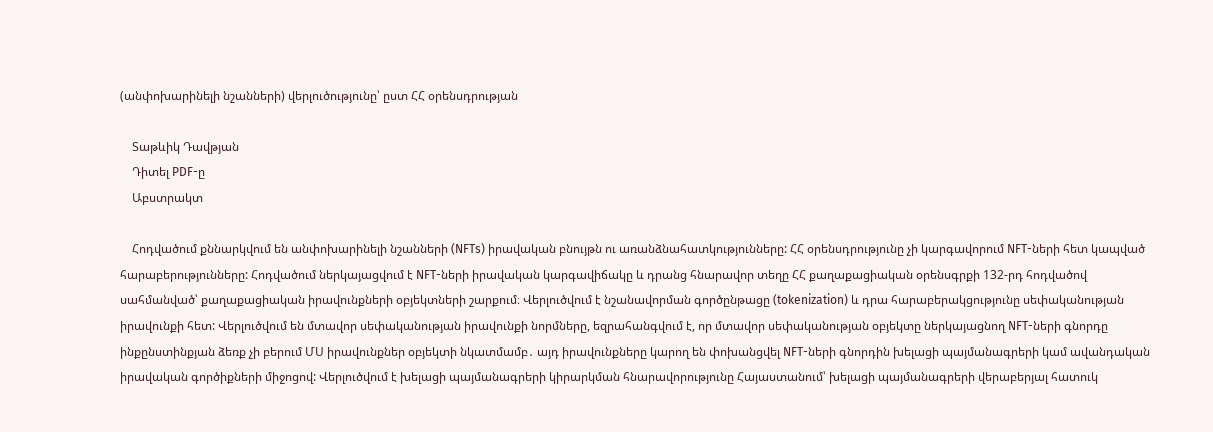(անփոխարինելի նշանների) վերլուծությունը՝ ըստ ՀՀ օրենսդրության

    Տաթևիկ Դավթյան
    Դիտել PDF-ը
    Աբստրակտ

    Հոդվածում քննարկվում են անփոխարինելի նշանների (NFTs) իրավական բնույթն ու առանձնահատկությունները: ՀՀ օրենսդրությունը չի կարգավորում NFT-ների հետ կապված հարաբերությունները: Հոդվածում ներկայացվում է NFT-ների իրավական կարգավիճակը և դրանց հնարավոր տեղը ՀՀ քաղաքացիական օրենսգրքի 132-րդ հոդվածով սահմանված՝ քաղաքացիական իրավունքների օբյեկտների շարքում։ Վերլուծվում է նշանավորման գործընթացը (tokenization) և դրա հարաբերակցությունը սեփականության իրավունքի հետ: Վերլուծվում են մտավոր սեփականության իրավունքի նորմները, եզրահանգվում է, որ մտավոր սեփականության օբյեկտը ներկայացնող NFT-ների գնորդը ինքընստինքյան ձեռք չի բերում ՄՍ իրավունքներ օբյեկտի նկատմամբ․ այդ իրավունքները կարող են փոխանցվել NFT-ների գնորդին խելացի պայմանագրերի կամ ավանդական իրավական գործիքների միջոցով: Վերլուծվում է խելացի պայմանագրերի կիրարկման հնարավորությունը Հայաստանում՝ խելացի պայմանագրերի վերաբերյալ հատուկ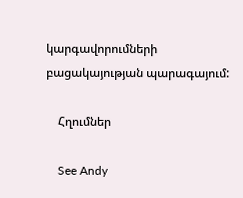կարգավորումների բացակայության պարագայում:

    Հղումներ

    See Andy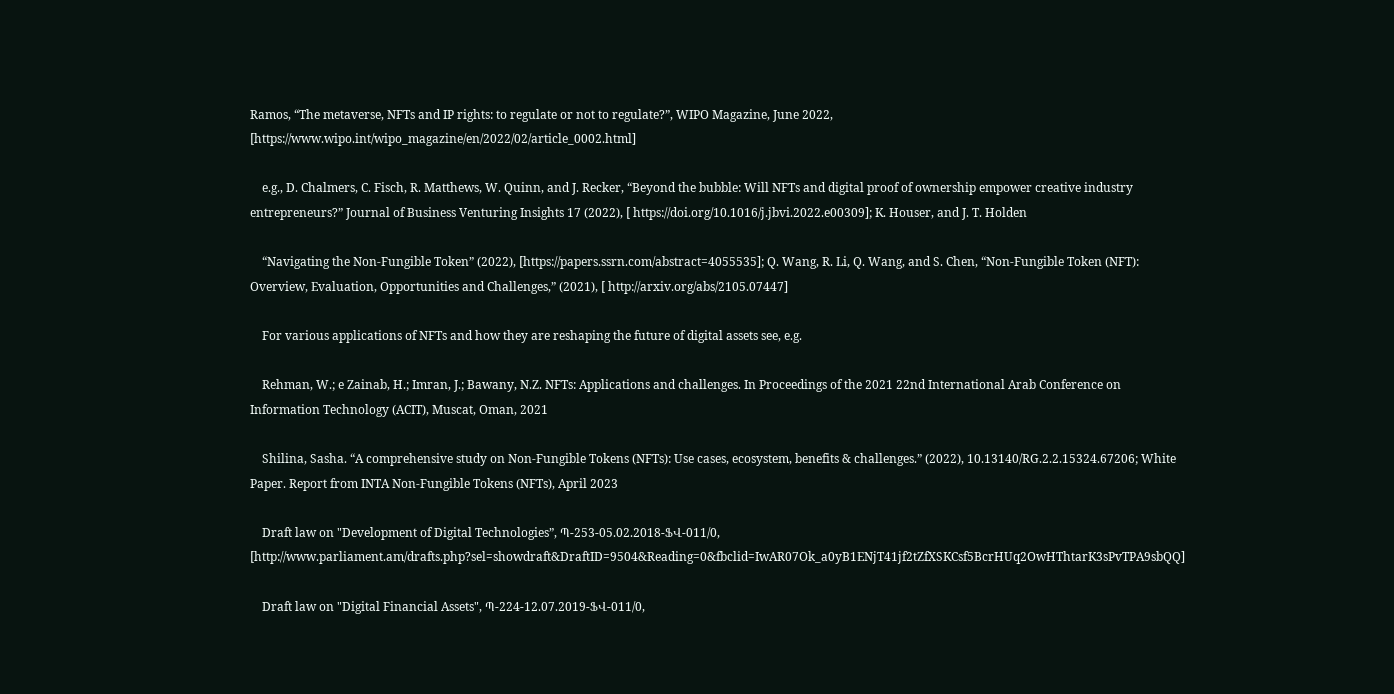Ramos, “The metaverse, NFTs and IP rights: to regulate or not to regulate?”, WIPO Magazine, June 2022, [https://www.wipo.int/wipo_magazine/en/2022/02/article_0002.html]

    e.g., D. Chalmers, C. Fisch, R. Matthews, W. Quinn, and J. Recker, “Beyond the bubble: Will NFTs and digital proof of ownership empower creative industry entrepreneurs?” Journal of Business Venturing Insights 17 (2022), [ https://doi.org/10.1016/j.jbvi.2022.e00309]; K. Houser, and J. T. Holden

    “Navigating the Non-Fungible Token” (2022), [https://papers.ssrn.com/abstract=4055535]; Q. Wang, R. Li, Q. Wang, and S. Chen, “Non-Fungible Token (NFT): Overview, Evaluation, Opportunities and Challenges,” (2021), [ http://arxiv.org/abs/2105.07447]

    For various applications of NFTs and how they are reshaping the future of digital assets see, e.g.

    Rehman, W.; e Zainab, H.; Imran, J.; Bawany, N.Z. NFTs: Applications and challenges. In Proceedings of the 2021 22nd International Arab Conference on Information Technology (ACIT), Muscat, Oman, 2021

    Shilina, Sasha. “A comprehensive study on Non-Fungible Tokens (NFTs): Use cases, ecosystem, benefits & challenges.” (2022), 10.13140/RG.2.2.15324.67206; White Paper. Report from INTA Non-Fungible Tokens (NFTs), April 2023

    Draft law on "Development of Digital Technologies”, Պ-253-05.02.2018-ՖՎ-011/0, [http://www.parliament.am/drafts.php?sel=showdraft&DraftID=9504&Reading=0&fbclid=IwAR07Ok_a0yB1ENjT41jf2tZfXSKCsf5BcrHUq2OwHThtarK3sPvTPA9sbQQ]

    Draft law on "Digital Financial Assets", Պ-224-12.07.2019-ՖՎ-011/0,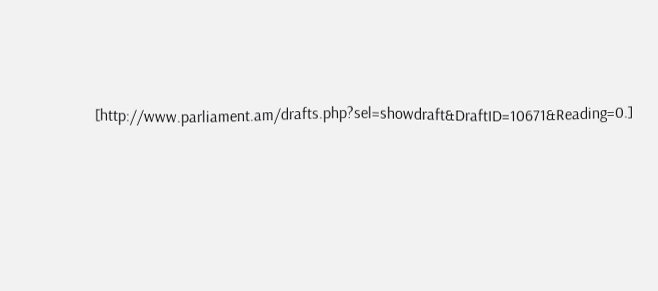[http://www.parliament.am/drafts.php?sel=showdraft&DraftID=10671&Reading=0.]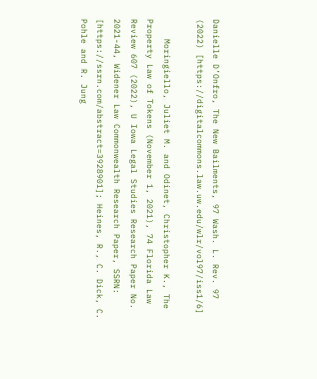Danielle D’Onfro, The New Bailments, 97 Wash. L. Rev. 97 (2022) [https://digitalcommons.law.uw.edu/wlr/vol97/iss1/6]

    Moringiello, Juliet M. and Odinet, Christopher K., The Property Law of Tokens (November 1, 2021), 74 Florida Law Review 607 (2022), U Iowa Legal Studies Research Paper No. 2021-44, Widener Law Commonwealth Research Paper, SSRN: [https://ssrn.com/abstract=3928901]; Heines, R., C. Dick, C. Pohle and R. Jung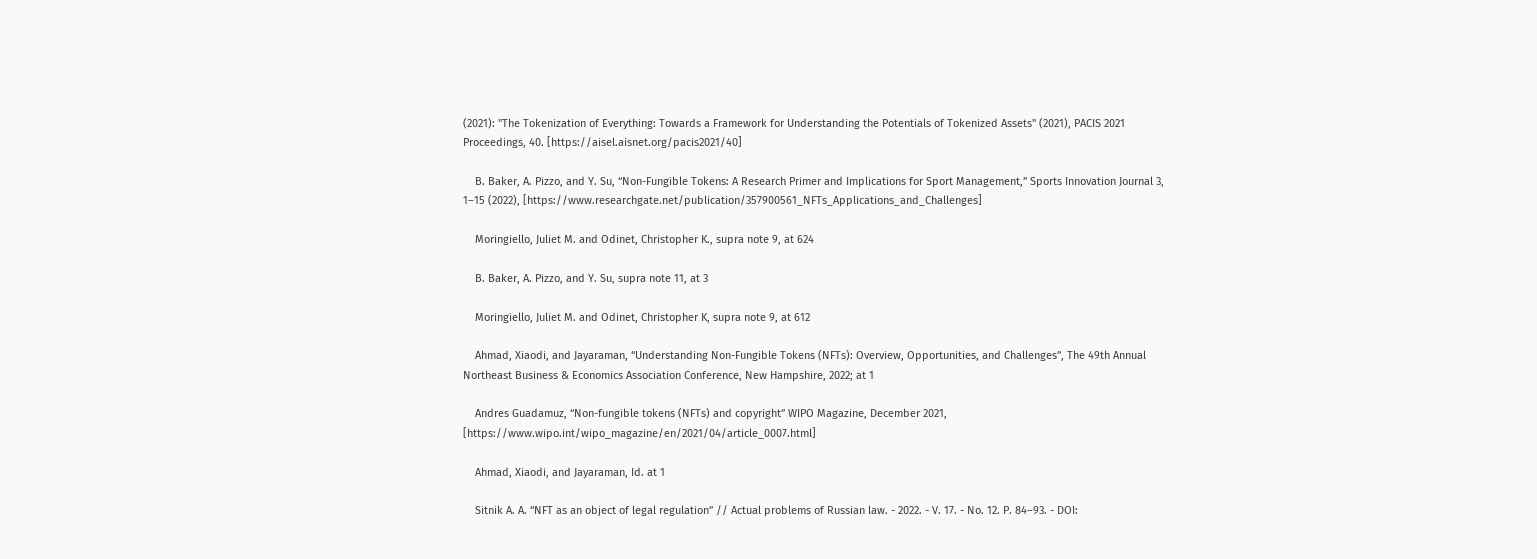(2021): "The Tokenization of Everything: Towards a Framework for Understanding the Potentials of Tokenized Assets" (2021), PACIS 2021 Proceedings, 40. [https://aisel.aisnet.org/pacis2021/40]

    B. Baker, A. Pizzo, and Y. Su, “Non-Fungible Tokens: A Research Primer and Implications for Sport Management,” Sports Innovation Journal 3, 1–15 (2022), [https://www.researchgate.net/publication/357900561_NFTs_Applications_and_Challenges]

    Moringiello, Juliet M. and Odinet, Christopher K., supra note 9, at 624

    B. Baker, A. Pizzo, and Y. Su, supra note 11, at 3

    Moringiello, Juliet M. and Odinet, Christopher K, supra note 9, at 612

    Ahmad, Xiaodi, and Jayaraman, “Understanding Non-Fungible Tokens (NFTs): Overview, Opportunities, and Challenges”, The 49th Annual Northeast Business & Economics Association Conference, New Hampshire, 2022; at 1

    Andres Guadamuz, “Non-fungible tokens (NFTs) and copyright” WIPO Magazine, December 2021, [https://www.wipo.int/wipo_magazine/en/2021/04/article_0007.html]

    Ahmad, Xiaodi, and Jayaraman, Id. at 1

    Sitnik A. A. “NFT as an object of legal regulation” // Actual problems of Russian law. - 2022. - V. 17. - No. 12. P. 84–93. - DOI: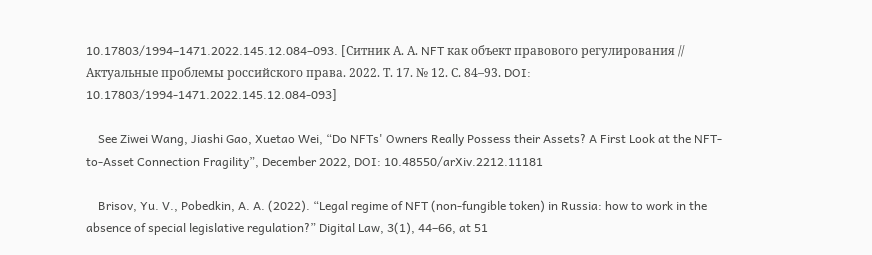10.17803/1994–1471.2022.145.12.084–093. [Cитник А. А. NFT как объект правового регулирования // Актуальные проблемы российского права. 2022. Т. 17. № 12. С. 84–93. DOI: 10.17803/1994-1471.2022.145.12.084-093]

    See Ziwei Wang, Jiashi Gao, Xuetao Wei, “Do NFTs' Owners Really Possess their Assets? A First Look at the NFT-to-Asset Connection Fragility”, December 2022, DOI: 10.48550/arXiv.2212.11181

    Brisov, Yu. V., Pobedkin, A. A. (2022). “Legal regime of NFT (non-fungible token) in Russia: how to work in the absence of special legislative regulation?” Digital Law, 3(1), 44–66, at 51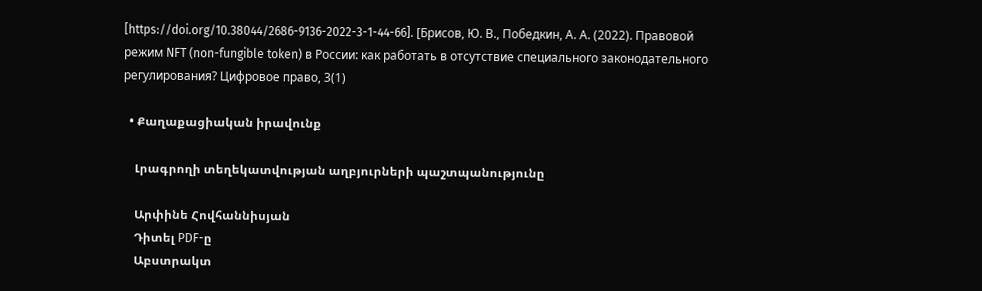[https://doi.org/10.38044/2686-9136-2022-3-1-44-66]. [Брисов, Ю. В., Победкин, А. А. (2022). Правовой режим NFT (non-fungible token) в России: как работать в отсутствие специального законодательного регулирования? Цифровое право, 3(1)

  • Քաղաքացիական իրավունք

    Լրագրողի տեղեկատվության աղբյուրների պաշտպանությունը

    Արփինե Հովհաննիսյան
    Դիտել PDF-ը
    Աբստրակտ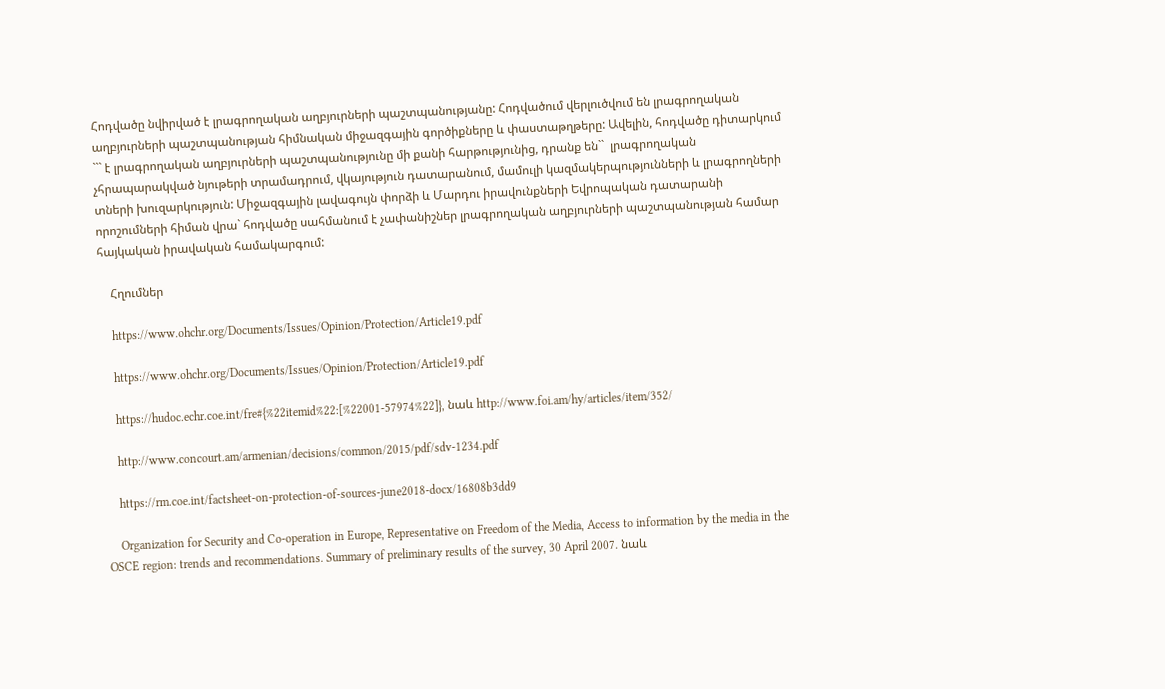Հոդվածը նվիրված է լրագրողական աղբյուրների պաշտպանությանը: Հոդվածում վերլուծվում են լրագրողական աղբյուրների պաշտպանության հիմնական միջազգային գործիքները և փաստաթղթերը: Ավելին, հոդվածը դիտարկում ``` է լրագրողական աղբյուրների պաշտպանությունը մի քանի հարթությունից, դրանք են``  լրագրողական չհրապարակված նյութերի տրամադրում, վկայություն դատարանում, մամուլի կազմակերպությունների և լրագրողների տների խուզարկություն: Միջազգային լավագույն փորձի և Մարդու իրավունքների Եվրոպական դատարանի որոշումների հիման վրա` հոդվածը սահմանում է չափանիշներ լրագրողական աղբյուրների պաշտպանության համար հայկական իրավական համակարգում:

    Հղումներ

    https://www.ohchr.org/Documents/Issues/Opinion/Protection/Article19.pdf

    https://www.ohchr.org/Documents/Issues/Opinion/Protection/Article19.pdf

    https://hudoc.echr.coe.int/fre#{%22itemid%22:[%22001-57974%22]}, նաև http://www.foi.am/hy/articles/item/352/

    http://www.concourt.am/armenian/decisions/common/2015/pdf/sdv-1234.pdf

    https://rm.coe.int/factsheet-on-protection-of-sources-june2018-docx/16808b3dd9

    Organization for Security and Co-operation in Europe, Representative on Freedom of the Media, Access to information by the media in the OSCE region: trends and recommendations. Summary of preliminary results of the survey, 30 April 2007. նաև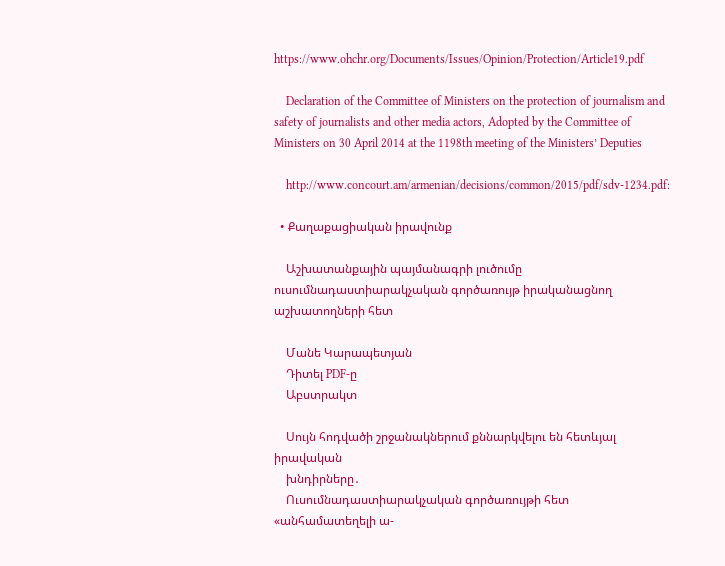https://www.ohchr.org/Documents/Issues/Opinion/Protection/Article19.pdf

    Declaration of the Committee of Ministers on the protection of journalism and safety of journalists and other media actors, Adopted by the Committee of Ministers on 30 April 2014 at the 1198th meeting of the Ministers’ Deputies

    http://www.concourt.am/armenian/decisions/common/2015/pdf/sdv-1234.pdf:

  • Քաղաքացիական իրավունք

    Աշխատանքային պայմանագրի լուծումը ուսումնադաստիարակչական գործառույթ իրականացնող աշխատողների հետ

    Մանե Կարապետյան
    Դիտել PDF-ը
    Աբստրակտ

    Սույն հոդվածի շրջանակներում քննարկվելու են հետևյալ իրավական
    խնդիրները․
    Ուսումնադաստիարակչական գործառույթի հետ «անհամատեղելի ա-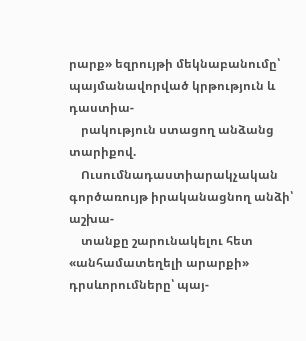րարք» եզրույթի մեկնաբանումը՝ պայմանավորված կրթություն և դաստիա-
    րակություն ստացող անձանց տարիքով.
    Ուսումնադաստիարակչական գործառույթ իրականացնող անձի՝ աշխա-
    տանքը շարունակելու հետ «անհամատեղելի արարքի» դրսևորումները՝ պայ-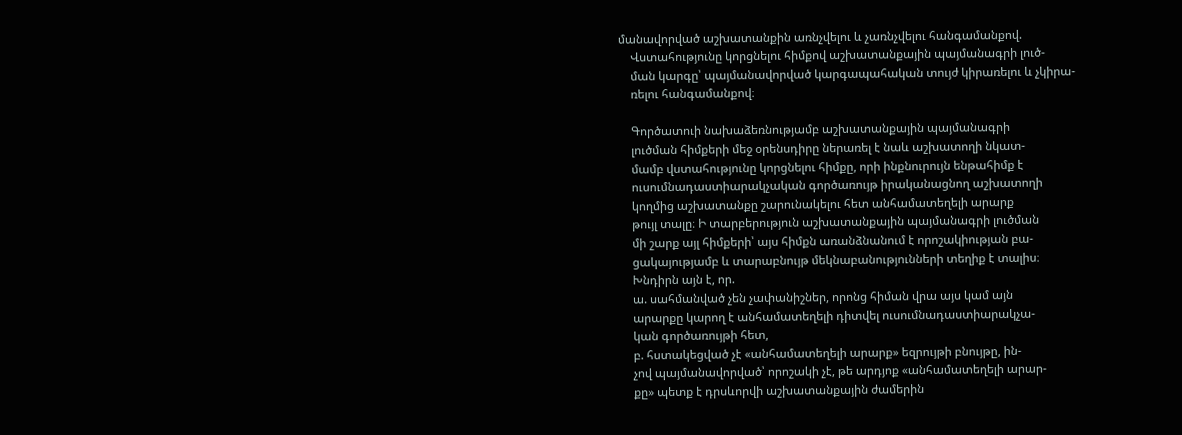մանավորված աշխատանքին առնչվելու և չառնչվելու հանգամանքով.
    Վստահությունը կորցնելու հիմքով աշխատանքային պայմանագրի լուծ-
    ման կարգը՝ պայմանավորված կարգապահական տույժ կիրառելու և չկիրա-
    ռելու հանգամանքով։

    Գործատուի նախաձեռնությամբ աշխատանքային պայմանագրի
    լուծման հիմքերի մեջ օրենսդիրը ներառել է նաև աշխատողի նկատ-
    մամբ վստահությունը կորցնելու հիմքը, որի ինքնուրույն ենթահիմք է
    ուսումնադաստիարակչական գործառույթ իրականացնող աշխատողի
    կողմից աշխատանքը շարունակելու հետ անհամատեղելի արարք
    թույլ տալը։ Ի տարբերություն աշխատանքային պայմանագրի լուծման
    մի շարք այլ հիմքերի՝ այս հիմքն առանձնանում է որոշակիության բա-
    ցակայությամբ և տարաբնույթ մեկնաբանությունների տեղիք է տալիս։
    Խնդիրն այն է, որ.
    ա. սահմանված չեն չափանիշներ, որոնց հիման վրա այս կամ այն
    արարքը կարող է անհամատեղելի դիտվել ուսումնադաստիարակչա-
    կան գործառույթի հետ,
    բ. հստակեցված չէ «անհամատեղելի արարք» եզրույթի բնույթը, ին-
    չով պայմանավորված՝ որոշակի չէ, թե արդյոք «անհամատեղելի արար-
    քը» պետք է դրսևորվի աշխատանքային ժամերին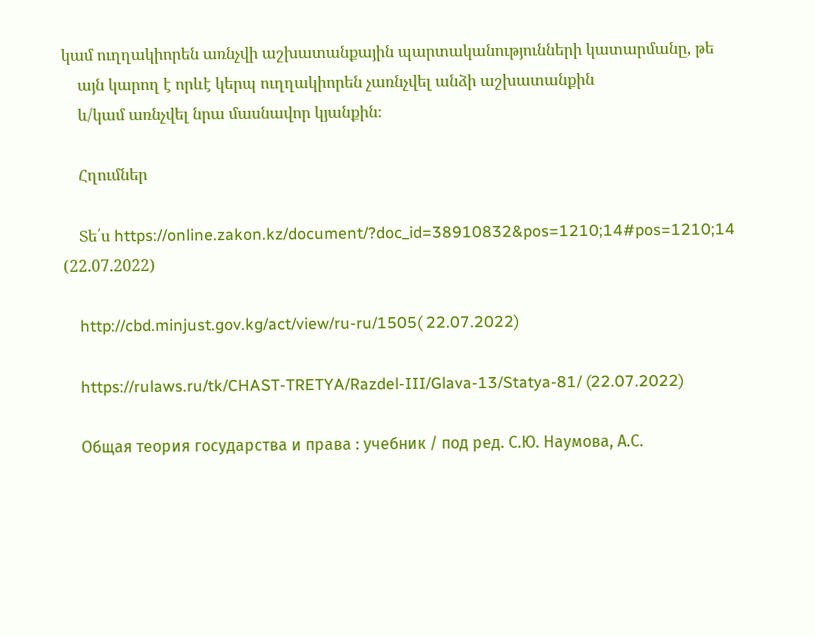կամ ուղղակիորեն առնչվի աշխատանքային պարտականությունների կատարմանը, թե
    այն կարող է որևէ կերպ ուղղակիորեն չառնչվել անձի աշխատանքին
    և/կամ առնչվել նրա մասնավոր կյանքին։

    Հղումներ

    Տե՛ս https://online.zakon.kz/document/?doc_id=38910832&pos=1210;14#pos=1210;14 (22.07.2022)

    http://cbd.minjust.gov.kg/act/view/ru-ru/1505( 22.07.2022)

    https://rulaws.ru/tk/CHAST-TRETYA/Razdel-III/Glava-13/Statya-81/ (22.07.2022)

    Общая теория государства и права : учебник / под ред. С.Ю. Наумова, А.С.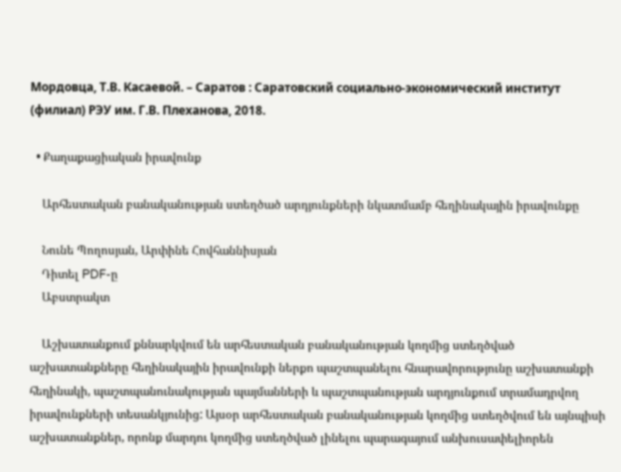Мордовца, Т.В. Касаевой. – Саратов : Саратовский социально-экономический институт (филиал) РЭУ им. Г.В. Плеханова, 2018.

  • Քաղաքացիական իրավունք

    Արհեստական բանականության ստեղծած արդյունքների նկատմամբ հեղինակային իրավունքը

    Նունե Պողոսյան, Արփինե Հովհաննիսյան
    Դիտել PDF-ը
    Աբստրակտ

    Աշխատանքում քննարկվում են արհեստական բանականության կողմից ստեղծված աշխատանքները հեղինակային իրավունքի ներքո պաշտպանելու հնարավորությունը աշխատանքի հեղինակի, պաշտպանունակության պայմանների և պաշտպանության արդյունքում տրամադրվող իրավունքների տեսանկյունից: Այսօր արհեստական բանականության կողմից ստեղծվում են այնպիսի աշխատանքներ, որոնք մարդու կողմից ստեղծված լինելու պարագայում անխուսափելիորեն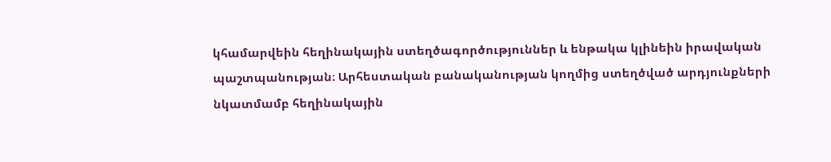կհամարվեին հեղինակային ստեղծագործություններ և ենթակա կլինեին իրավական պաշտպանության։ Արհեստական բանականության կողմից ստեղծված արդյունքների նկատմամբ հեղինակային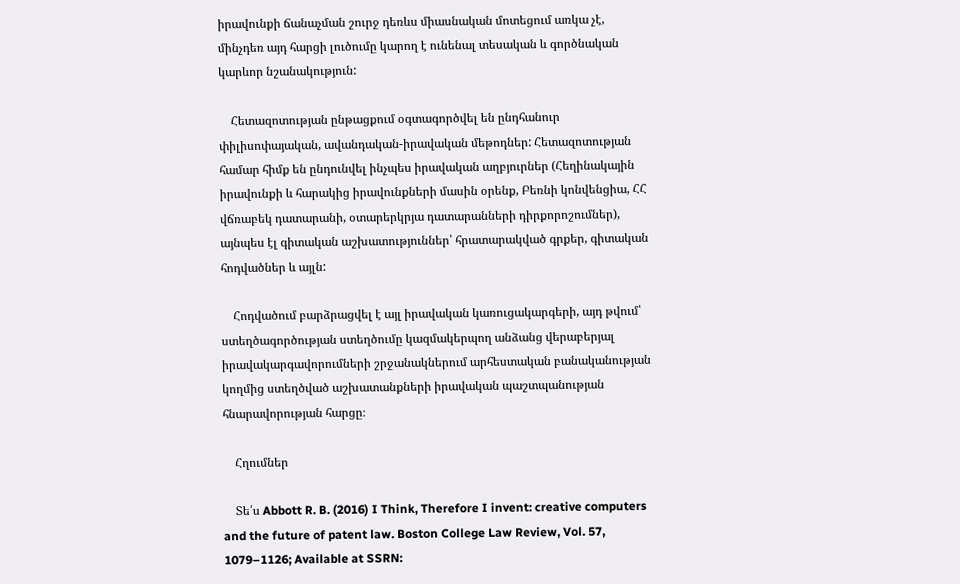իրավունքի ճանաչման շուրջ դեռևս միասնական մոտեցում առկա չէ, մինչդեռ այդ հարցի լուծումը կարող է ունենալ տեսական և գործնական կարևոր նշանակություն:

    Հետազոտության ընթացքում օգտագործվել են ընդհանուր փիլիսոփայական, ավանդական-իրավական մեթոդներ: Հետազոտության համար հիմք են ընդունվել ինչպես իրավական աղբյուրներ (Հեղինակային իրավունքի և հարակից իրավունքների մասին օրենք, Բեռնի կոնվենցիա, ՀՀ վճռաբեկ դատարանի, օտարերկրյա դատարանների դիրքորոշումներ), այնպես էլ գիտական աշխատություններ՝ հրատարակված գրքեր, գիտական հոդվածներ և այլն:

    Հոդվածում բարձրացվել է այլ իրավական կառուցակարգերի, այդ թվում՝ ստեղծագործության ստեղծումը կազմակերպող անձանց վերաբերյալ իրավակարգավորումների շրջանակներում արհեստական բանականության կողմից ստեղծված աշխատանքների իրավական պաշտպանության հնարավորության հարցը։

    Հղումներ

    Տե՛ս Abbott R. B. (2016) I Think, Therefore I invent: creative computers and the future of patent law. Boston College Law Review, Vol. 57, 1079–1126; Available at SSRN: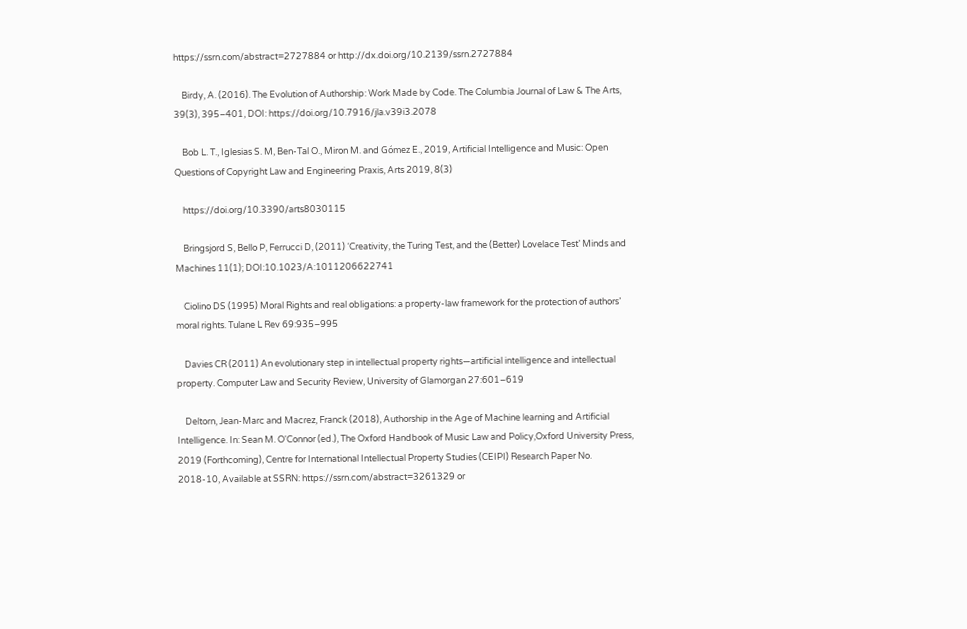https://ssrn.com/abstract=2727884 or http://dx.doi.org/10.2139/ssrn.2727884

    Birdy, A. (2016). The Evolution of Authorship: Work Made by Code. The Columbia Journal of Law & The Arts, 39(3), 395–401, DOI: https://doi.org/10.7916/jla.v39i3.2078

    Bob L. T., Iglesias S. M, Ben-Tal O., Miron M. and Gómez E., 2019, Artificial Intelligence and Music: Open Questions of Copyright Law and Engineering Praxis, Arts 2019, 8(3)

    https://doi.org/10.3390/arts8030115

    Bringsjord S, Bello P, Ferrucci D, (2011) ‘Creativity, the Turing Test, and the (Better) Lovelace Test’ Minds and Machines 11(1); DOI:10.1023/A:1011206622741

    Ciolino DS (1995) Moral Rights and real obligations: a property-law framework for the protection of authors’ moral rights. Tulane L Rev 69:935–995

    Davies CR (2011) An evolutionary step in intellectual property rights—artificial intelligence and intellectual property. Computer Law and Security Review, University of Glamorgan 27:601–619

    Deltorn, Jean-Marc and Macrez, Franck (2018), Authorship in the Age of Machine learning and Artificial Intelligence. In: Sean M. O'Connor (ed.), The Oxford Handbook of Music Law and Policy,Oxford University Press, 2019 (Forthcoming), Centre for International Intellectual Property Studies (CEIPI) Research Paper No. 2018-10, Available at SSRN: https://ssrn.com/abstract=3261329 or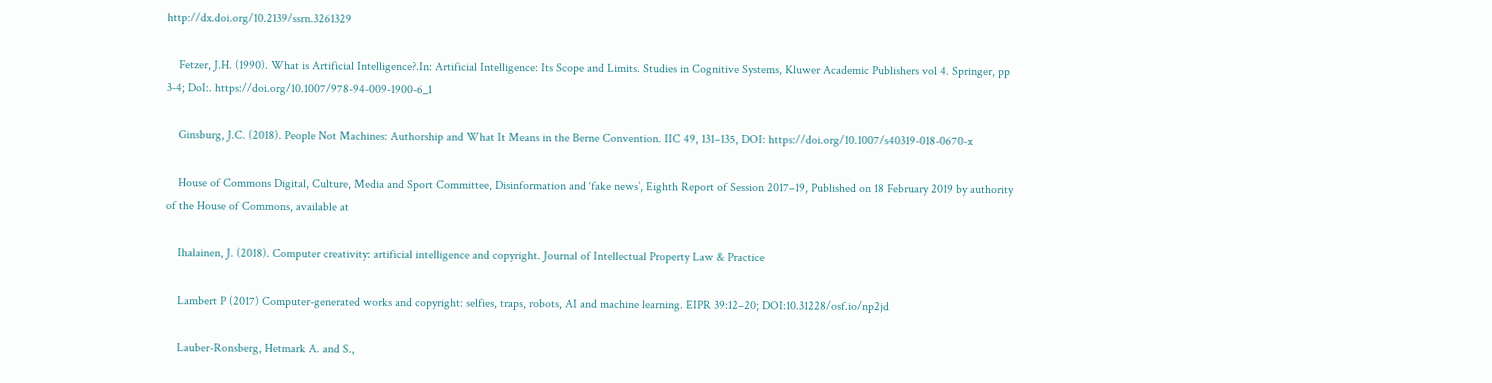http://dx.doi.org/10.2139/ssrn.3261329

    Fetzer, J.H. (1990). What is Artificial Intelligence?.In: Artificial Intelligence: Its Scope and Limits. Studies in Cognitive Systems, Kluwer Academic Publishers vol 4. Springer, pp 3-4; DoI:. https://doi.org/10.1007/978-94-009-1900-6_1

    Ginsburg, J.C. (2018). People Not Machines: Authorship and What It Means in the Berne Convention. IIC 49, 131–135, DOI: https://doi.org/10.1007/s40319-018-0670-x

    House of Commons Digital, Culture, Media and Sport Committee, Disinformation and ‘fake news’, Eighth Report of Session 2017–19, Published on 18 February 2019 by authority of the House of Commons, available at

    Ihalainen, J. (2018). Computer creativity: artificial intelligence and copyright. Journal of Intellectual Property Law & Practice

    Lambert P (2017) Computer-generated works and copyright: selfies, traps, robots, AI and machine learning. EIPR 39:12–20; DOI:10.31228/osf.io/np2jd

    Lauber-Ronsberg, Hetmark A. and S.,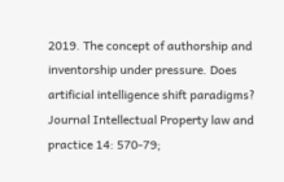2019. The concept of authorship and inventorship under pressure. Does artificial intelligence shift paradigms? Journal Intellectual Property law and practice 14: 570-79;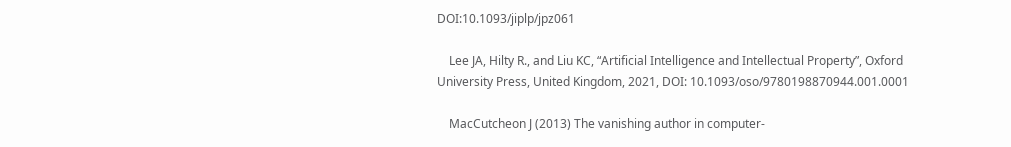DOI:10.1093/jiplp/jpz061

    Lee JA, Hilty R., and Liu KC, “Artificial Intelligence and Intellectual Property”, Oxford University Press, United Kingdom, 2021, DOI: 10.1093/oso/9780198870944.001.0001

    MacCutcheon J (2013) The vanishing author in computer-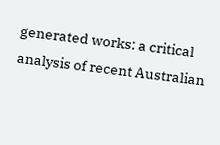generated works: a critical analysis of recent Australian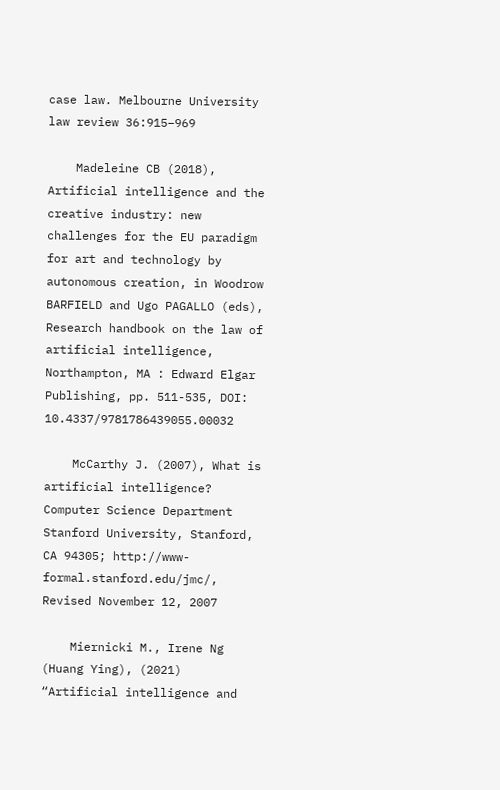case law. Melbourne University law review 36:915–969

    Madeleine CB (2018), Artificial intelligence and the creative industry: new challenges for the EU paradigm for art and technology by autonomous creation, in Woodrow BARFIELD and Ugo PAGALLO (eds), Research handbook on the law of artificial intelligence, Northampton, MA : Edward Elgar Publishing, pp. 511-535, DOI: 10.4337/9781786439055.00032

    McCarthy J. (2007), What is artificial intelligence? Computer Science Department Stanford University, Stanford, CA 94305; http://www-formal.stanford.edu/jmc/, Revised November 12, 2007

    Miernicki M., Irene Ng (Huang Ying), (2021) “Artificial intelligence and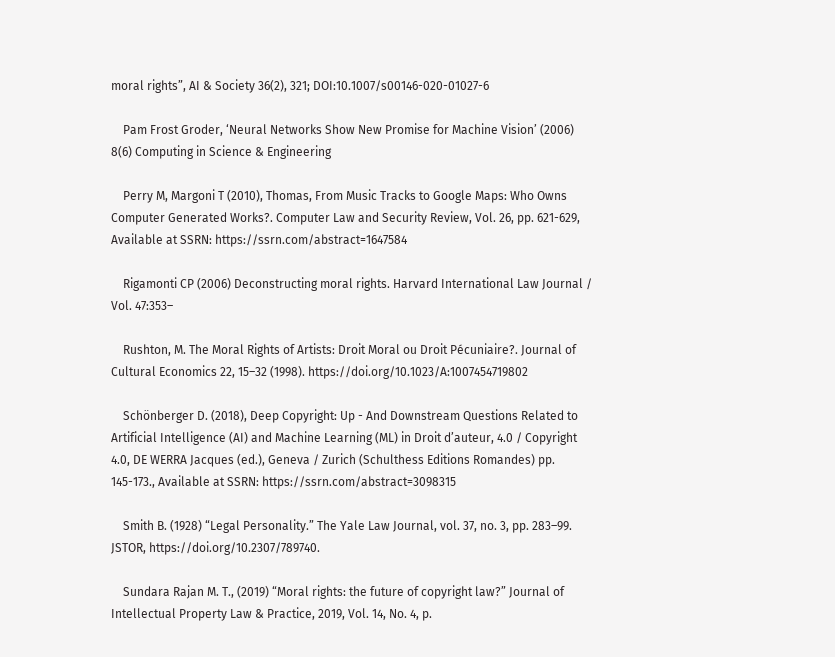moral rights”, AI & Society 36(2), 321; DOI:10.1007/s00146-020-01027-6

    Pam Frost Groder, ‘Neural Networks Show New Promise for Machine Vision’ (2006) 8(6) Computing in Science & Engineering

    Perry M, Margoni T (2010), Thomas, From Music Tracks to Google Maps: Who Owns Computer Generated Works?. Computer Law and Security Review, Vol. 26, pp. 621-629, Available at SSRN: https://ssrn.com/abstract=1647584

    Rigamonti CP (2006) Deconstructing moral rights. Harvard International Law Journal / Vol. 47:353–

    Rushton, M. The Moral Rights of Artists: Droit Moral ou Droit Pécuniaire?. Journal of Cultural Economics 22, 15–32 (1998). https://doi.org/10.1023/A:1007454719802

    Schönberger D. (2018), Deep Copyright: Up - And Downstream Questions Related to Artificial Intelligence (AI) and Machine Learning (ML) in Droit d’auteur, 4.0 / Copyright 4.0, DE WERRA Jacques (ed.), Geneva / Zurich (Schulthess Editions Romandes) pp. 145-173., Available at SSRN: https://ssrn.com/abstract=3098315

    Smith B. (1928) “Legal Personality.” The Yale Law Journal, vol. 37, no. 3, pp. 283–99. JSTOR, https://doi.org/10.2307/789740.

    Sundara Rajan M. T., (2019) “Moral rights: the future of copyright law?” Journal of Intellectual Property Law & Practice, 2019, Vol. 14, No. 4, p.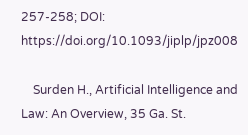257-258; DOI: https://doi.org/10.1093/jiplp/jpz008

    Surden H., Artificial Intelligence and Law: An Overview, 35 Ga. St.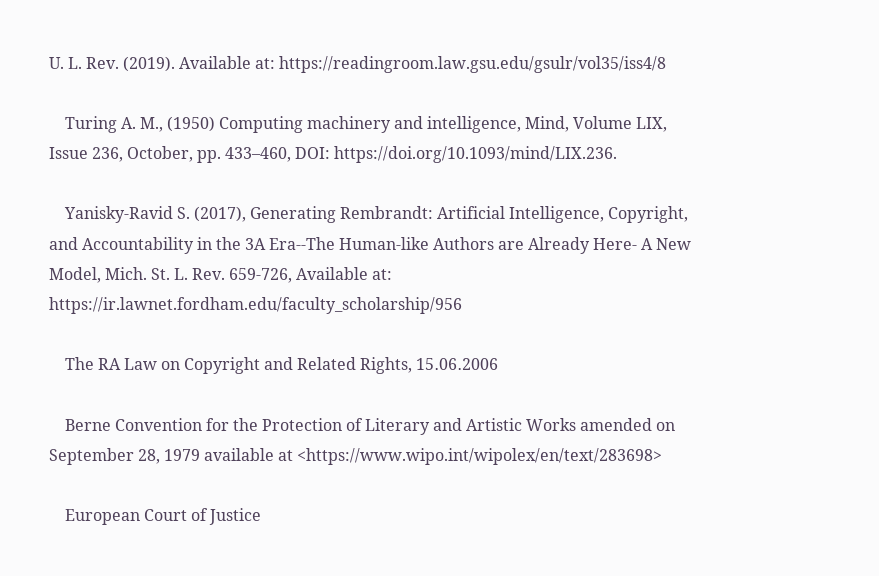U. L. Rev. (2019). Available at: https://readingroom.law.gsu.edu/gsulr/vol35/iss4/8

    Turing A. M., (1950) Computing machinery and intelligence, Mind, Volume LIX, Issue 236, October, pp. 433–460, DOI: https://doi.org/10.1093/mind/LIX.236.

    Yanisky-Ravid S. (2017), Generating Rembrandt: Artificial Intelligence, Copyright, and Accountability in the 3A Era--The Human-like Authors are Already Here- A New Model, Mich. St. L. Rev. 659-726, Available at: https://ir.lawnet.fordham.edu/faculty_scholarship/956

    The RA Law on Copyright and Related Rights, 15․06․2006

    Berne Convention for the Protection of Literary and Artistic Works amended on September 28, 1979 available at <https://www.wipo.int/wipolex/en/text/283698>

    European Court of Justice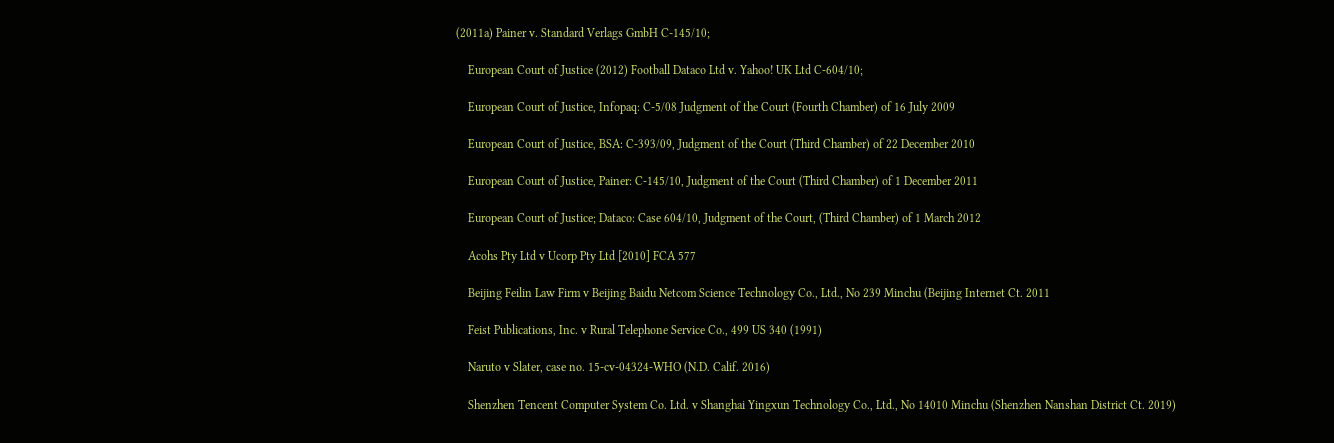(2011a) Painer v. Standard Verlags GmbH C-145/10;

    European Court of Justice (2012) Football Dataco Ltd v. Yahoo! UK Ltd C-604/10;

    European Court of Justice, Infopaq: C-5/08 Judgment of the Court (Fourth Chamber) of 16 July 2009

    European Court of Justice, BSA: C-393/09, Judgment of the Court (Third Chamber) of 22 December 2010

    European Court of Justice, Painer: C-145/10, Judgment of the Court (Third Chamber) of 1 December 2011

    European Court of Justice; Dataco: Case 604/10, Judgment of the Court, (Third Chamber) of 1 March 2012

    Acohs Pty Ltd v Ucorp Pty Ltd [2010] FCA 577

    Beijing Feilin Law Firm v Beijing Baidu Netcom Science Technology Co., Ltd., No 239 Minchu (Beijing Internet Ct. 2011

    Feist Publications, Inc. v Rural Telephone Service Co., 499 US 340 (1991)

    Naruto v Slater, case no. 15-cv-04324-WHO (N.D. Calif. 2016)

    Shenzhen Tencent Computer System Co. Ltd. v Shanghai Yingxun Technology Co., Ltd., No 14010 Minchu (Shenzhen Nanshan District Ct. 2019)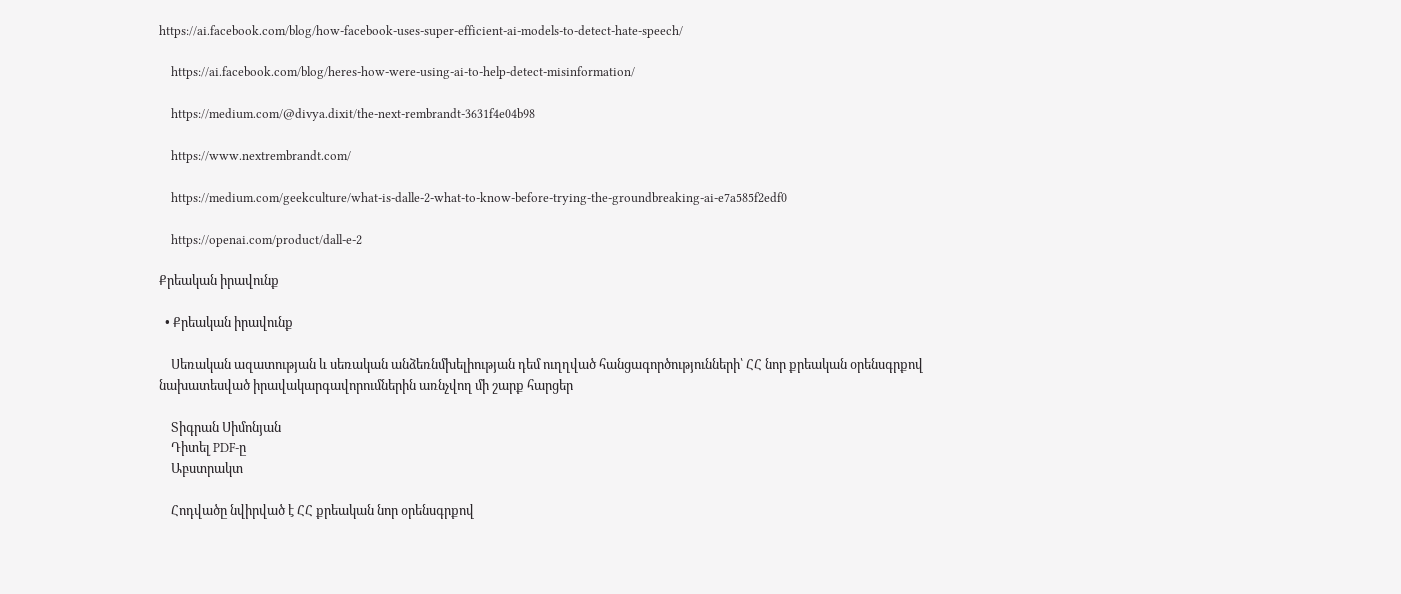https://ai.facebook.com/blog/how-facebook-uses-super-efficient-ai-models-to-detect-hate-speech/

    https://ai.facebook.com/blog/heres-how-were-using-ai-to-help-detect-misinformation/

    https://medium.com/@divya.dixit/the-next-rembrandt-3631f4e04b98

    https://www.nextrembrandt.com/

    https://medium.com/geekculture/what-is-dalle-2-what-to-know-before-trying-the-groundbreaking-ai-e7a585f2edf0

    https://openai.com/product/dall-e-2

Քրեական իրավունք

  • Քրեական իրավունք

    Սեռական ազատության և սեռական անձեռնմխելիության դեմ ուղղված հանցագործությունների՝ ՀՀ նոր քրեական օրենսգրքով նախատեսված իրավակարգավորումներին առնչվող մի շարք հարցեր

    Տիգրան Սիմոնյան
    Դիտել PDF-ը
    Աբստրակտ

    Հոդվածը նվիրված է ՀՀ քրեական նոր օրենսգրքով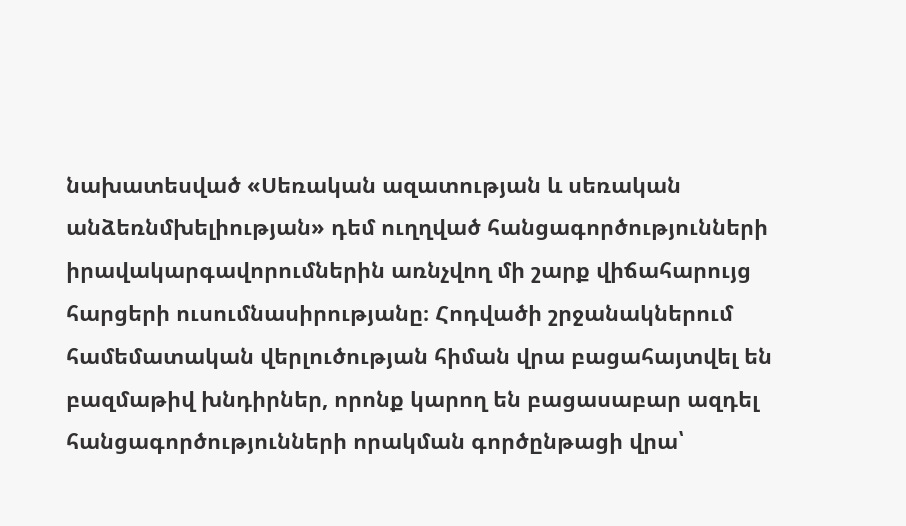նախատեսված «Սեռական ազատության և սեռական անձեռնմխելիության» դեմ ուղղված հանցագործությունների իրավակարգավորումներին առնչվող մի շարք վիճահարույց հարցերի ուսումնասիրությանը։ Հոդվածի շրջանակներում համեմատական վերլուծության հիման վրա բացահայտվել են բազմաթիվ խնդիրներ, որոնք կարող են բացասաբար ազդել հանցագործությունների որակման գործընթացի վրա՝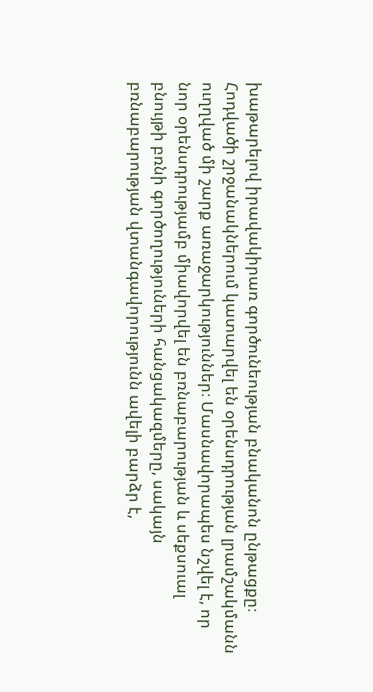խաթարելով իրավակիրառ գործունեության բնականոն ընթացքը։ Հոդվածի շրջանակներում կատարվել են օրենսդրության լրամշակմանն ուղղված մի շարք առաջարկություններ։ Մասնավորապես նշվել է, որ նոր օրենսդրությամբ միավորվել են բռնաբարության և սեքսուալ բնույթի բռնի գործողություների հանցակազմերը, սակայն բռնաբարության վտանգավորությունն ավելի բարձր է,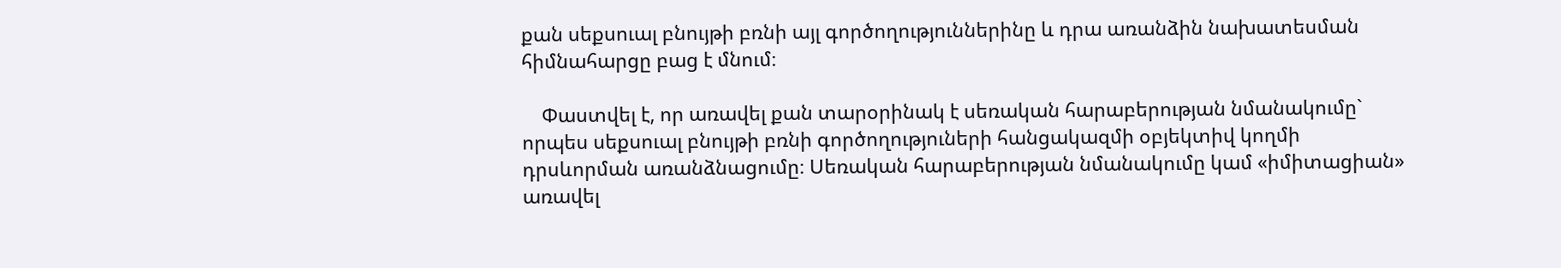քան սեքսուալ բնույթի բռնի այլ գործողություններինը և դրա առանձին նախատեսման հիմնահարցը բաց է մնում։

    Փաստվել է, որ առավել քան տարօրինակ է սեռական հարաբերության նմանակումը` որպես սեքսուալ բնույթի բռնի գործողություների հանցակազմի օբյեկտիվ կողմի դրսևորման առանձնացումը։ Սեռական հարաբերության նմանակումը կամ «իմիտացիան» առավել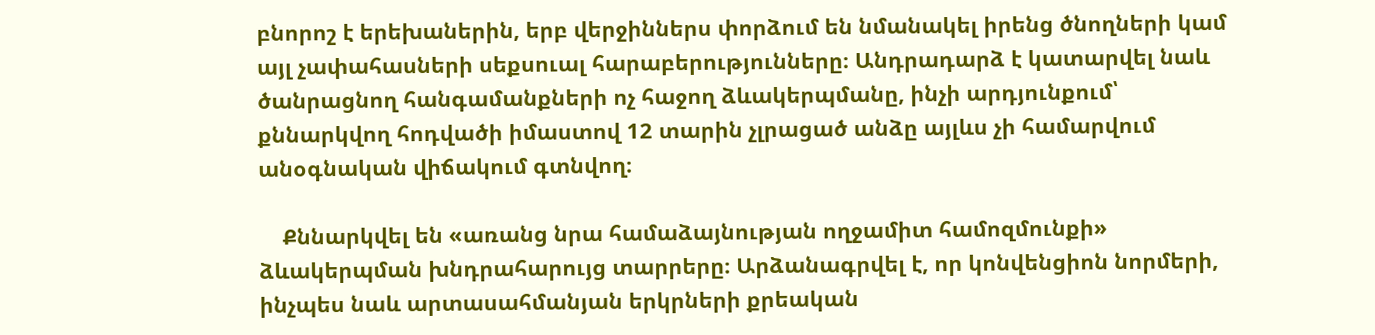բնորոշ է երեխաներին, երբ վերջիններս փորձում են նմանակել իրենց ծնողների կամ այլ չափահասների սեքսուալ հարաբերությունները։ Անդրադարձ է կատարվել նաև ծանրացնող հանգամանքների ոչ հաջող ձևակերպմանը, ինչի արդյունքում՝ քննարկվող հոդվածի իմաստով 12 տարին չլրացած անձը այլևս չի համարվում անօգնական վիճակում գտնվող։

    Քննարկվել են «առանց նրա համաձայնության ողջամիտ համոզմունքի» ձևակերպման խնդրահարույց տարրերը։ Արձանագրվել է, որ կոնվենցիոն նորմերի, ինչպես նաև արտասահմանյան երկրների քրեական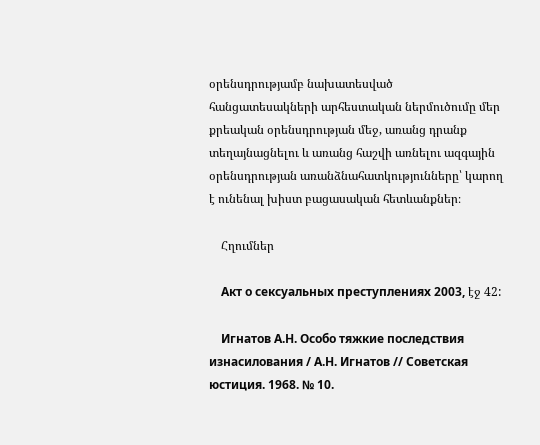օրենսդրությամբ նախատեսված հանցատեսակների արհեստական ներմուծումը մեր քրեական օրենսդրության մեջ, առանց դրանք տեղայնացնելու և առանց հաշվի առնելու ազգային օրենսդրության առանձնահատկությունները՝ կարող է ունենալ խիստ բացասական հետևանքներ։

    Հղումներ

    Акт о сексуальных преступлениях 2003, էջ 42:

    Игнатов А.Н. Особо тяжкие последствия изнасилования / А.Н. Игнатов // Советская юстиция. 1968. № 10.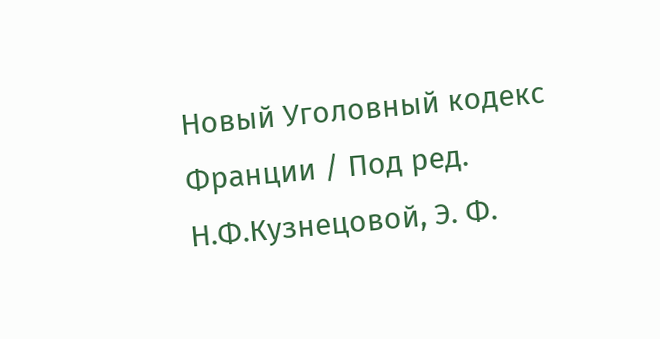Новый Уголовный кодекс Франции / Под ред. Н.Ф.Кузнецовой, Э. Ф.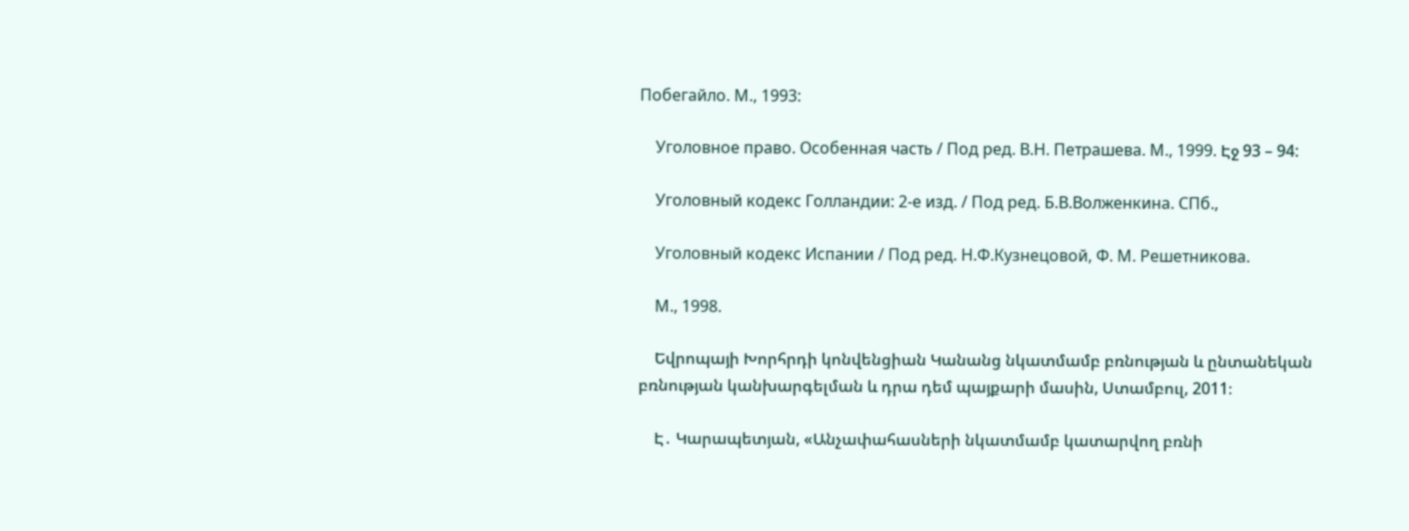Побегайло. М., 1993:

    Уголовное право. Особенная часть / Под ред. В.Н. Петрашева. М., 1999. Էջ 93 – 94:

    Уголовный кодекс Голландии: 2-е изд. / Под ред. Б.В.Волженкина. СПб.,

    Уголовный кодекс Испании / Под ред. Н.Ф.Кузнецовой, Ф. М. Решетникова.

    М., 1998.

    Եվրոպայի Խորհրդի կոնվենցիան Կանանց նկատմամբ բռնության և ընտանեկան բռնության կանխարգելման և դրա դեմ պայքարի մասին, Ստամբուլ, 2011։

    Է․ Կարապետյան, «Անչափահասների նկատմամբ կատարվող բռնի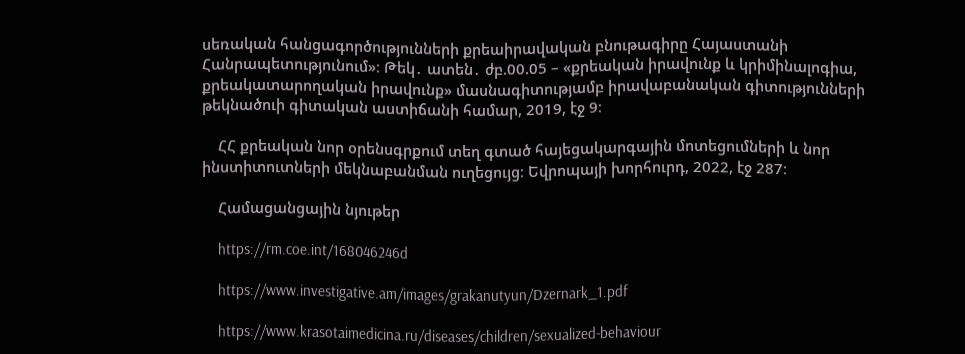սեռական հանցագործությունների քրեաիրավական բնութագիրը Հայաստանի Հանրապետությունում»։ Թեկ․ ատեն․ ժբ.00.05 – «քրեական իրավունք և կրիմինալոգիա, քրեակատարողական իրավունք» մասնագիտությամբ իրավաբանական գիտությունների թեկնածուի գիտական աստիճանի համար, 2019, էջ 9։

    ՀՀ քրեական նոր օրենսգրքում տեղ գտած հայեցակարգային մոտեցումների և նոր ինստիտուտների մեկնաբանման ուղեցույց։ Եվրոպայի խորհուրդ, 2022, էջ 287։

    Համացանցային նյութեր

    https://rm.coe.int/168046246d

    https://www.investigative.am/images/grakanutyun/Dzernark_1.pdf

    https://www.krasotaimedicina.ru/diseases/children/sexualized-behaviour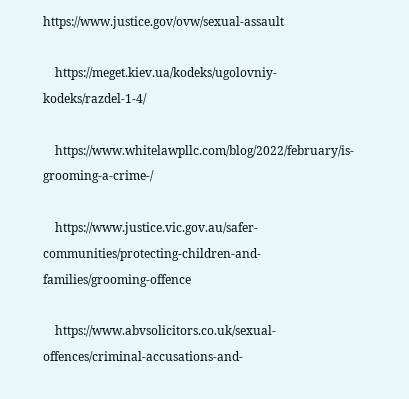https://www.justice.gov/ovw/sexual-assault

    https://meget.kiev.ua/kodeks/ugolovniy-kodeks/razdel-1-4/

    https://www.whitelawpllc.com/blog/2022/february/is-grooming-a-crime-/

    https://www.justice.vic.gov.au/safer-communities/protecting-children-and-families/grooming-offence

    https://www.abvsolicitors.co.uk/sexual-offences/criminal-accusations-and-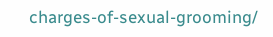charges-of-sexual-grooming/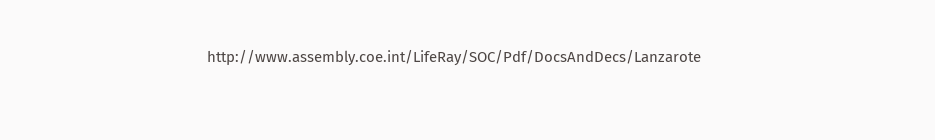http://www.assembly.coe.int/LifeRay/SOC/Pdf/DocsAndDecs/Lanzarote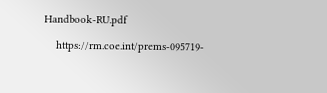Handbook-RU.pdf

    https://rm.coe.int/prems-095719-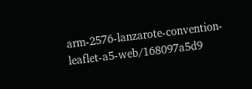arm-2576-lanzarote-convention-leaflet-a5-web/168097a5d9